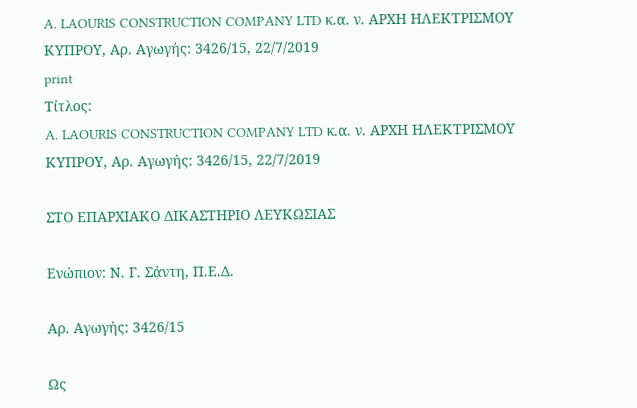A. LAOURIS CONSTRUCTION COMPANY LTD κ.α. ν. ΑΡΧΗ ΗΛΕΚΤΡΙΣΜΟΥ ΚΥΠΡΟΥ, Αρ. Αγωγής: 3426/15, 22/7/2019
print
Τίτλος:
A. LAOURIS CONSTRUCTION COMPANY LTD κ.α. ν. ΑΡΧΗ ΗΛΕΚΤΡΙΣΜΟΥ ΚΥΠΡΟΥ, Αρ. Αγωγής: 3426/15, 22/7/2019

ΣΤΟ ΕΠΑΡΧΙΑΚΟ ΔΙΚΑΣΤΗΡΙΟ ΛΕΥΚΩΣΙΑΣ

Ενώπιον: Ν. Γ. Σάντη, Π.Ε.Δ.

Αρ. Αγωγής: 3426/15

Ως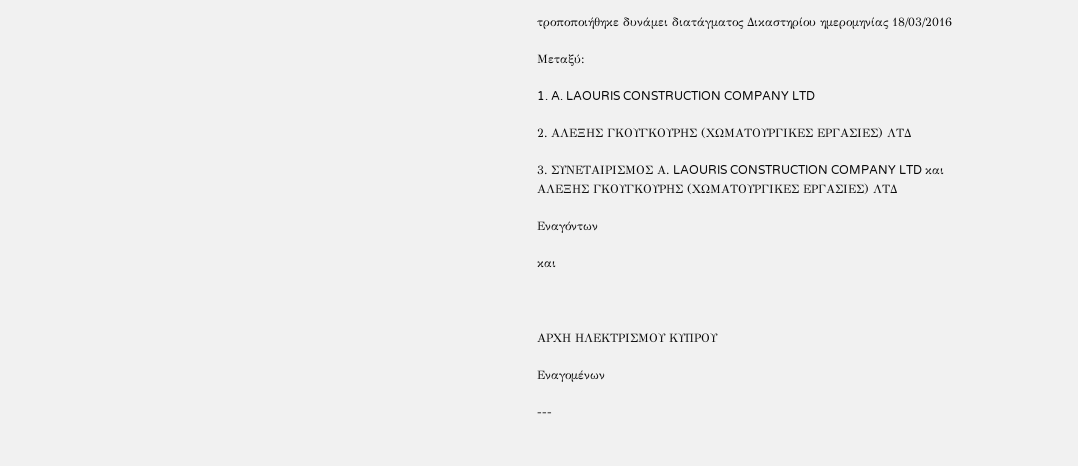τροποποιήθηκε δυνάμει διατάγματος Δικαστηρίου ημερομηνίας 18/03/2016

Μεταξύ:

1. A. LAOURIS CONSTRUCTION COMPANY LTD

2. ΑΛΕΞΗΣ ΓΚΟΥΓΚΟΥΡΗΣ (ΧΩΜΑΤΟΥΡΓΙΚΕΣ ΕΡΓΑΣΙΕΣ) ΛΤΔ

3. ΣΥΝΕΤΑΙΡΙΣΜΟΣ Α. LAOURIS CONSTRUCTION COMPANY LTD και ΑΛΕΞΗΣ ΓΚΟΥΓΚΟΥΡΗΣ (ΧΩΜΑΤΟΥΡΓΙΚΕΣ ΕΡΓΑΣΙΕΣ) ΛΤΔ

Εναγόντων

και



ΑΡΧΗ ΗΛΕΚΤΡΙΣΜΟΥ ΚΥΠΡΟΥ

Εναγομένων

---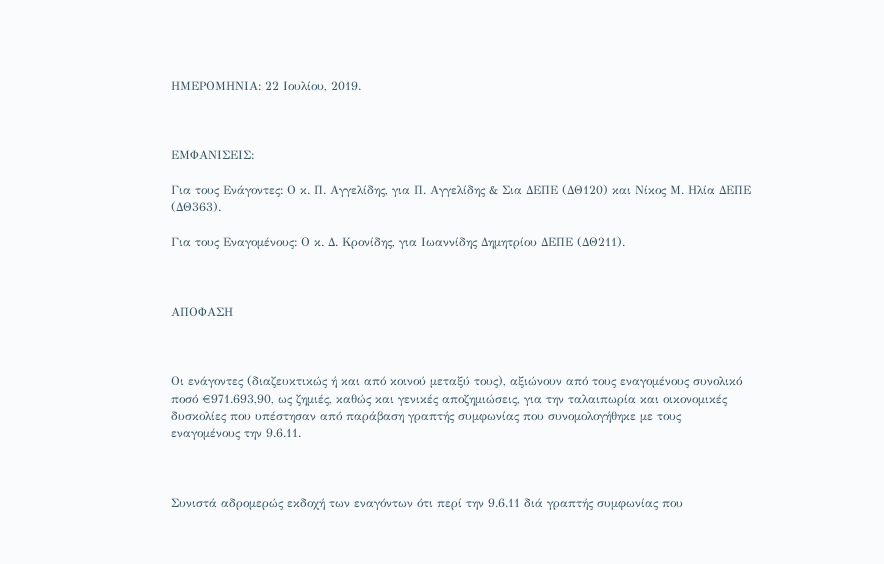ΗΜΕΡΟΜΗΝΙΑ: 22 Ιουλίου, 2019.



ΕΜΦΑΝΙΣΕΙΣ:

Για τους Ενάγοντες: Ο κ. Π. Αγγελίδης, για Π. Αγγελίδης & Σια ΔΕΠΕ (ΔΘ120) και Νίκος Μ. Ηλία ΔΕΠΕ (ΔΘ363).

Για τους Εναγομένους: Ο κ. Δ. Κρονίδης, για Ιωαννίδης Δημητρίου ΔΕΠΕ (ΔΘ211).



ΑΠΟΦΑΣΗ



Οι ενάγοντες (διαζευκτικώς ή και από κοινού μεταξύ τους), αξιώνουν από τους εναγομένους συνολικό ποσό €971.693,90, ως ζημιές, καθώς και γενικές αποζημιώσεις, για την ταλαιπωρία και οικονομικές δυσκολίες που υπέστησαν από παράβαση γραπτής συμφωνίας που συνομολογήθηκε με τους εναγομένους την 9.6.11.



Συνιστά αδρομερώς εκδοχή των εναγόντων ότι περί την 9.6.11 διά γραπτής συμφωνίας που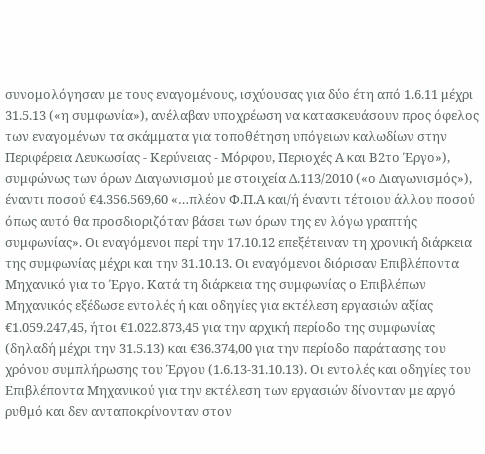συνομολόγησαν με τους εναγομένους, ισχύουσας για δύο έτη από 1.6.11 μέχρι 31.5.13 («η συμφωνία»), ανέλαβαν υποχρέωση να κατασκευάσουν προς όφελος των εναγομένων τα σκάμματα για τοποθέτηση υπόγειων καλωδίων στην Περιφέρεια Λευκωσίας - Κερύνειας - Μόρφου, Περιοχές Α και Β2το Έργο»), συμφώνως των όρων Διαγωνισμού με στοιχεία Δ.113/2010 («ο Διαγωνισμός»), έναντι ποσού €4.356.569,60 «…πλέον Φ.Π.Α και/ή έναντι τέτοιου άλλου ποσού όπως αυτό θα προσδιοριζόταν βάσει των όρων της εν λόγω γραπτής συμφωνίας». Οι εναγόμενοι περί την 17.10.12 επεξέτειναν τη χρονική διάρκεια της συμφωνίας μέχρι και την 31.10.13. Οι εναγόμενοι διόρισαν Επιβλέποντα Μηχανικό για το Έργο. Κατά τη διάρκεια της συμφωνίας ο Επιβλέπων Μηχανικός εξέδωσε εντολές ή και οδηγίες για εκτέλεση εργασιών αξίας €1.059.247,45, ήτοι €1.022.873,45 για την αρχική περίοδο της συμφωνίας (δηλαδή μέχρι την 31.5.13) και €36.374,00 για την περίοδο παράτασης του χρόνου συμπλήρωσης του Έργου (1.6.13-31.10.13). Οι εντολές και οδηγίες του Επιβλέποντα Μηχανικού για την εκτέλεση των εργασιών δίνονταν με αργό ρυθμό και δεν ανταποκρίνονταν στον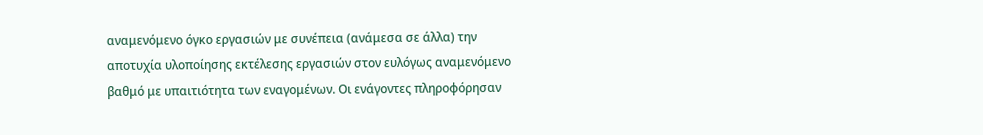αναμενόμενο όγκο εργασιών με συνέπεια (ανάμεσα σε άλλα) την αποτυχία υλοποίησης εκτέλεσης εργασιών στον ευλόγως αναμενόμενο βαθμό με υπαιτιότητα των εναγομένων. Οι ενάγοντες πληροφόρησαν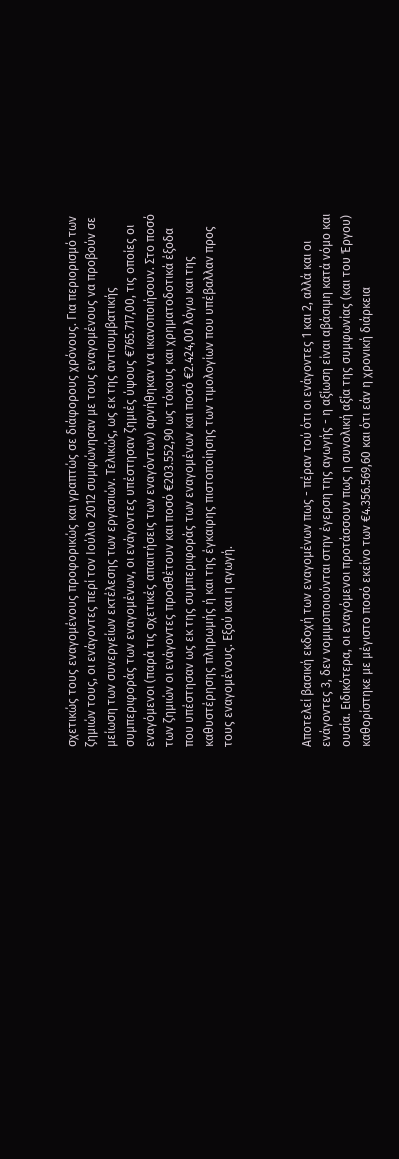σχετικώς τους εναγομένους προφορικώς και γραπτώς σε διάφορους χρόνους. Για περιορισμό των ζημιών τους, οι ενάγοντες περί τον Ιούλιο 2012 συμφώνησαν με τους εναγομένους να προβούν σε μείωση των συνεργείων εκτέλεσης των εργασιών. Τελικώς, ως εκ της αντισυμβατικής συμπεριφοράς των εναγομένων, οι ενάγοντες υπέστησαν ζημιές ύψους €765.717,00, τις οποίες οι εναγόμενοι (παρά τις σχετικές απαιτήσεις των εναγόντων) αρνήθηκαν να ικανοποιήσουν. Στο ποσό των ζημιών οι ενάγοντες προσθέτουν και ποσό €203.552,90 ως τόκους και χρηματοδοτικά έξοδα που υπέστησαν ως εκ της συμπεριφοράς των εναγομένων και ποσό €2.424,00 λόγω και της καθυστέρησης πληρωμής ή και της έγκαιρης πιστοποίησης των τιμολογίων που υπέβαλλαν προς τους εναγομένους. Εξού και η αγωγή.



Αποτελεί βασική εκδοχή των εναγομένων πως - πέραν τού ότι οι ενάγοντες 1 και 2, αλλά και οι ενάγοντες 3, δεν νομιμοποιούνται στην έγερση της αγωγής - η αξίωση είναι αβάσιμη κατά νόμο και ουσία. Ειδικότερα, οι εναγόμενοι προτάσσουν πως η συνολική αξία της συμφωνίας (και του Έργου) καθορίστηκε με μέγιστο ποσό εκείνο των €4.356.569,60 και ότι εάν η χρονική διάρκεια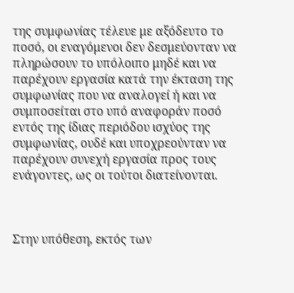της συμφωνίας τέλευε με αξόδευτο το ποσό, οι εναγόμενοι δεν δεσμεύονταν να πληρώσουν το υπόλοιπο μηδέ και να παρέχουν εργασία κατά την έκταση της συμφωνίας που να αναλογεί ή και να συμποσείται στο υπό αναφοράν ποσό εντός της ίδιας περιόδου ισχύος της συμφωνίας, ουδέ και υποχρεούνταν να παρέχουν συνεχή εργασία προς τους ενάγοντες, ως οι τούτοι διατείνονται.



Στην υπόθεση, εκτός των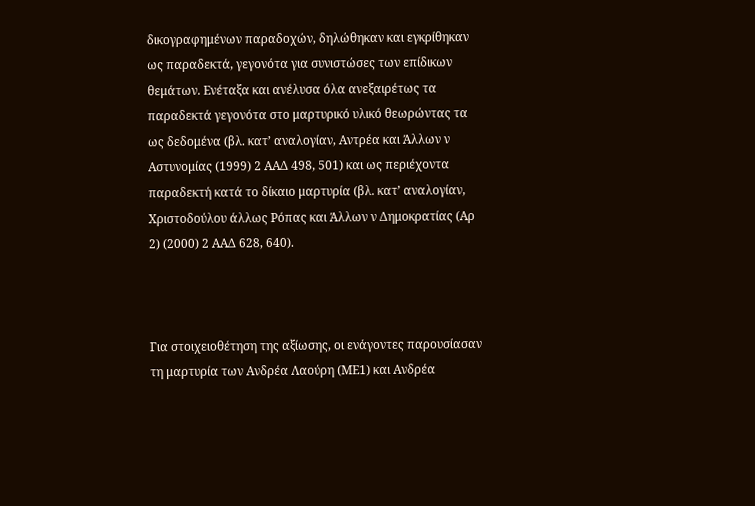δικογραφημένων παραδοχών, δηλώθηκαν και εγκρίθηκαν ως παραδεκτά, γεγονότα για συνιστώσες των επίδικων θεμάτων. Ενέταξα και ανέλυσα όλα ανεξαιρέτως τα παραδεκτά γεγονότα στο μαρτυρικό υλικό θεωρώντας τα ως δεδομένα (βλ. κατ’ αναλογίαν, Αντρέα και Άλλων ν Αστυνομίας (1999) 2 ΑΑΔ 498, 501) και ως περιέχοντα παραδεκτή κατά το δίκαιο μαρτυρία (βλ. κατ’ αναλογίαν, Χριστοδούλου άλλως Ρόπας και Άλλων ν Δημοκρατίας (Αρ 2) (2000) 2 ΑΑΔ 628, 640).



Για στοιχειοθέτηση της αξίωσης, οι ενάγοντες παρουσίασαν τη μαρτυρία των Ανδρέα Λαούρη (ΜΕ1) και Ανδρέα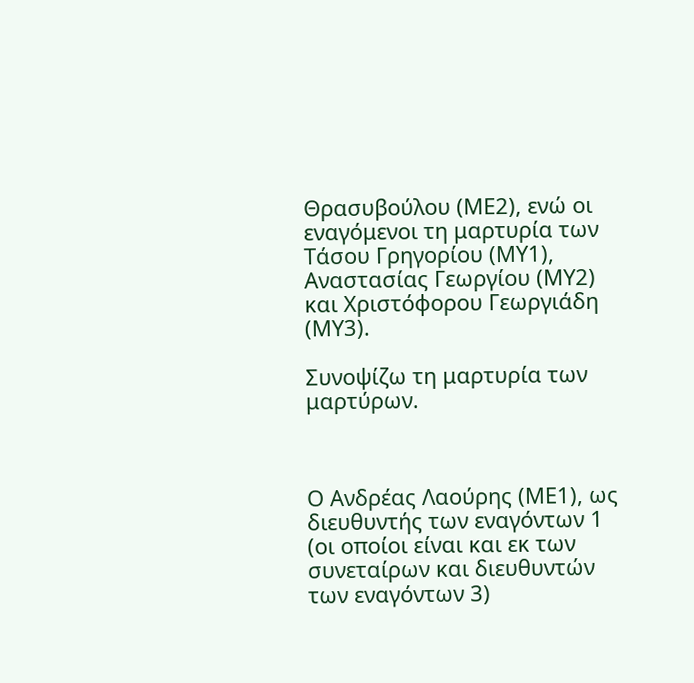Θρασυβούλου (ΜΕ2), ενώ οι εναγόμενοι τη μαρτυρία των Τάσου Γρηγορίου (ΜΥ1), Αναστασίας Γεωργίου (ΜΥ2) και Χριστόφορου Γεωργιάδη (ΜΥ3).

Συνοψίζω τη μαρτυρία των μαρτύρων.



Ο Ανδρέας Λαούρης (ΜΕ1), ως διευθυντής των εναγόντων 1 (οι οποίοι είναι και εκ των συνεταίρων και διευθυντών των εναγόντων 3)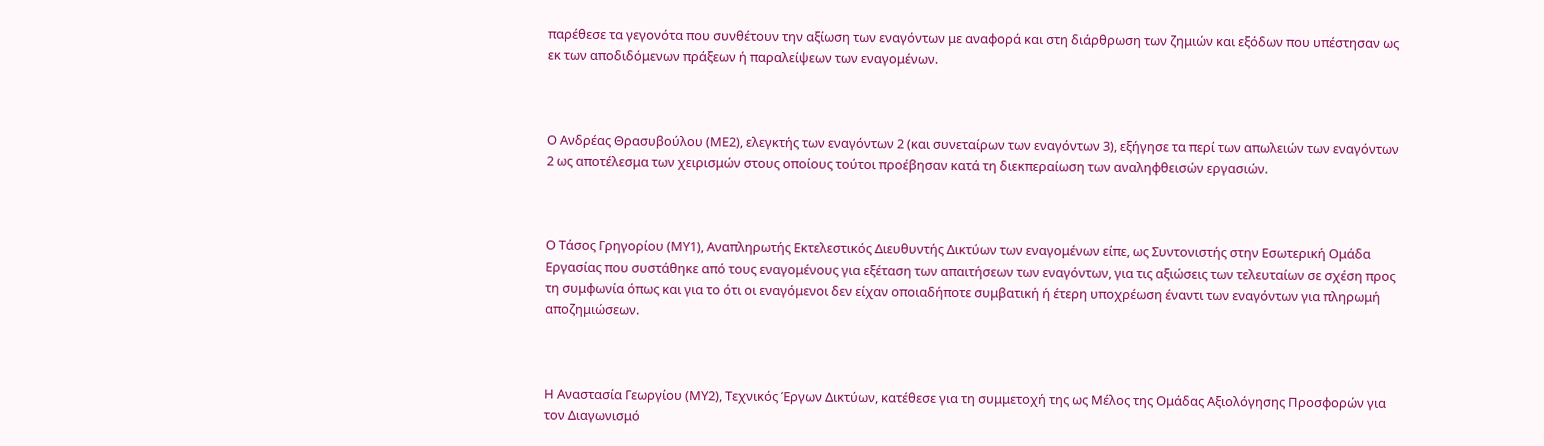παρέθεσε τα γεγονότα που συνθέτουν την αξίωση των εναγόντων με αναφορά και στη διάρθρωση των ζημιών και εξόδων που υπέστησαν ως εκ των αποδιδόμενων πράξεων ή παραλείψεων των εναγομένων.



Ο Ανδρέας Θρασυβούλου (ΜΕ2), ελεγκτής των εναγόντων 2 (και συνεταίρων των εναγόντων 3), εξήγησε τα περί των απωλειών των εναγόντων 2 ως αποτέλεσμα των χειρισμών στους οποίους τούτοι προέβησαν κατά τη διεκπεραίωση των αναληφθεισών εργασιών.



Ο Τάσος Γρηγορίου (ΜΥ1), Αναπληρωτής Εκτελεστικός Διευθυντής Δικτύων των εναγομένων είπε, ως Συντονιστής στην Εσωτερική Ομάδα Εργασίας που συστάθηκε από τους εναγομένους για εξέταση των απαιτήσεων των εναγόντων, για τις αξιώσεις των τελευταίων σε σχέση προς τη συμφωνία όπως και για το ότι οι εναγόμενοι δεν είχαν οποιαδήποτε συμβατική ή έτερη υποχρέωση έναντι των εναγόντων για πληρωμή αποζημιώσεων.



Η Αναστασία Γεωργίου (ΜΥ2), Τεχνικός Έργων Δικτύων, κατέθεσε για τη συμμετοχή της ως Μέλος της Ομάδας Αξιολόγησης Προσφορών για τον Διαγωνισμό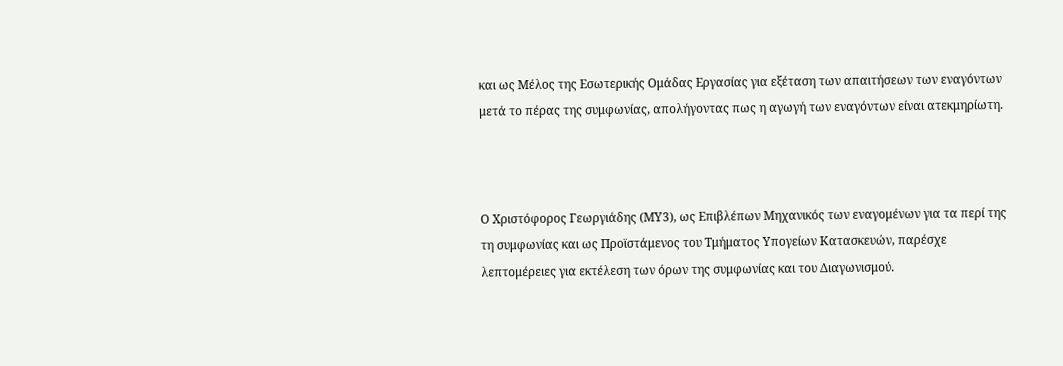και ως Μέλος της Εσωτερικής Ομάδας Εργασίας για εξέταση των απαιτήσεων των εναγόντων μετά το πέρας της συμφωνίας, απολήγοντας πως η αγωγή των εναγόντων είναι ατεκμηρίωτη.



Ο Χριστόφορος Γεωργιάδης (ΜΥ3), ως Επιβλέπων Μηχανικός των εναγομένων για τα περί της τη συμφωνίας και ως Προϊστάμενος του Τμήματος Υπογείων Κατασκευών, παρέσχε λεπτομέρειες για εκτέλεση των όρων της συμφωνίας και του Διαγωνισμού.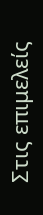Στις επιμελείς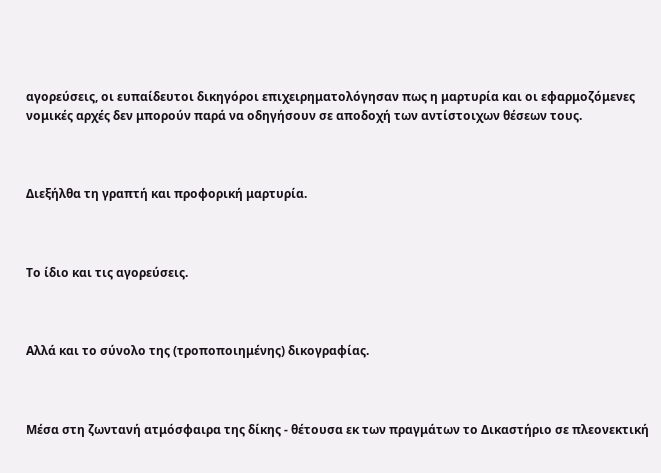αγορεύσεις, οι ευπαίδευτοι δικηγόροι επιχειρηματολόγησαν πως η μαρτυρία και οι εφαρμοζόμενες νομικές αρχές δεν μπορούν παρά να οδηγήσουν σε αποδοχή των αντίστοιχων θέσεων τους.



Διεξήλθα τη γραπτή και προφορική μαρτυρία.



Το ίδιο και τις αγορεύσεις.



Αλλά και το σύνολο της (τροποποιημένης) δικογραφίας.



Μέσα στη ζωντανή ατμόσφαιρα της δίκης - θέτουσα εκ των πραγμάτων το Δικαστήριο σε πλεονεκτική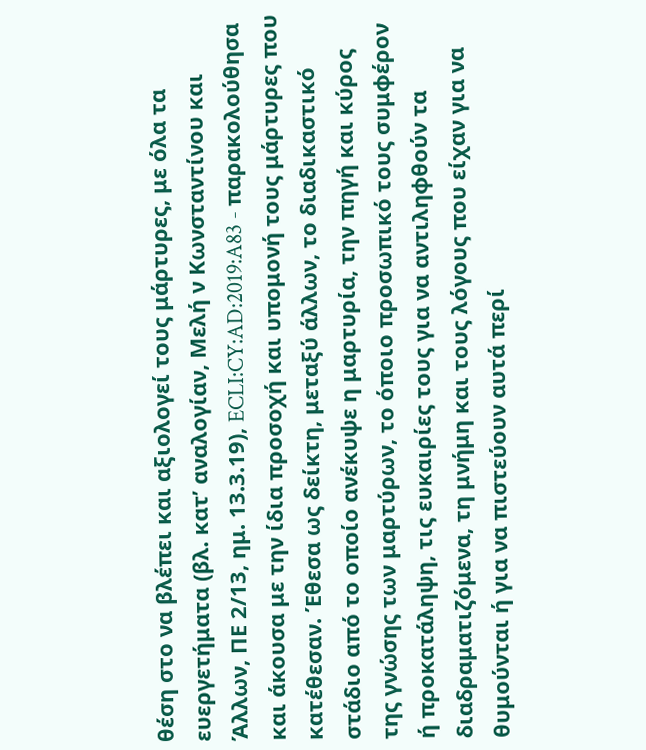θέση στο να βλέπει και αξιολογεί τους μάρτυρες, με όλα τα ευεργετήματα (βλ. κατ’ αναλογίαν, Μελή ν Κωνσταντίνου και Άλλων, ΠΕ 2/13, ημ. 13.3.19), ECLI:CY:AD:2019:A83 - παρακολούθησα και άκουσα με την ίδια προσοχή και υπομονή τους μάρτυρες που κατέθεσαν. Έθεσα ως δείκτη, μεταξύ άλλων, το διαδικαστικό στάδιο από το οποίο ανέκυψε η μαρτυρία, την πηγή και κύρος της γνώσης των μαρτύρων, το όποιο προσωπικό τους συμφέρον ή προκατάληψη, τις ευκαιρίες τους για να αντιληφθούν τα διαδραματιζόμενα, τη μνήμη και τους λόγους που είχαν για να θυμούνται ή για να πιστεύουν αυτά περί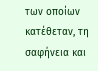των οποίων κατέθεταν, τη σαφήνεια και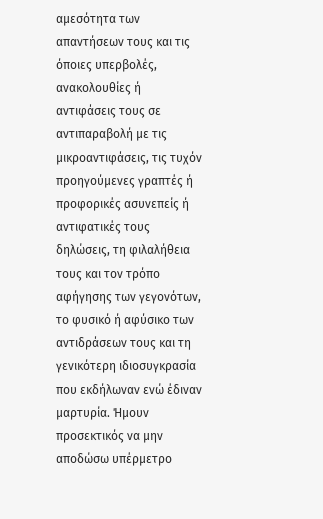αμεσότητα των απαντήσεων τους και τις όποιες υπερβολές, ανακολουθίες ή αντιφάσεις τους σε αντιπαραβολή με τις μικροαντιφάσεις, τις τυχόν προηγούμενες γραπτές ή προφορικές ασυνεπείς ή αντιφατικές τους δηλώσεις, τη φιλαλήθεια τους και τον τρόπο αφήγησης των γεγονότων, το φυσικό ή αφύσικο των αντιδράσεων τους και τη γενικότερη ιδιοσυγκρασία που εκδήλωναν ενώ έδιναν μαρτυρία. Ήμουν προσεκτικός να μην αποδώσω υπέρμετρο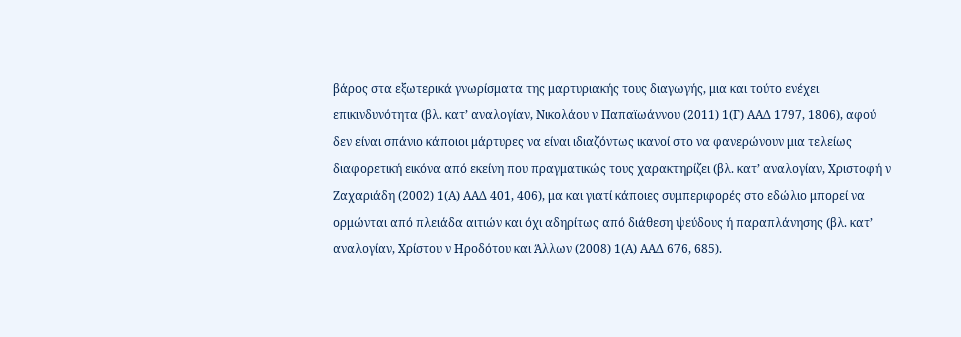βάρος στα εξωτερικά γνωρίσματα της μαρτυριακής τους διαγωγής, μια και τούτο ενέχει επικινδυνότητα (βλ. κατ’ αναλογίαν, Νικολάου ν Παπαϊωάννου (2011) 1(Γ) ΑΑΔ 1797, 1806), αφού δεν είναι σπάνιο κάποιοι μάρτυρες να είναι ιδιαζόντως ικανοί στο να φανερώνουν μια τελείως διαφορετική εικόνα από εκείνη που πραγματικώς τους χαρακτηρίζει (βλ. κατ’ αναλογίαν, Χριστοφή ν Ζαχαριάδη (2002) 1(Α) ΑΑΔ 401, 406), μα και γιατί κάποιες συμπεριφορές στο εδώλιο μπορεί να ορμώνται από πλειάδα αιτιών και όχι αδηρίτως από διάθεση ψεύδους ή παραπλάνησης (βλ. κατ’ αναλογίαν, Χρίστου ν Ηροδότου και Άλλων (2008) 1(Α) ΑΑΔ 676, 685).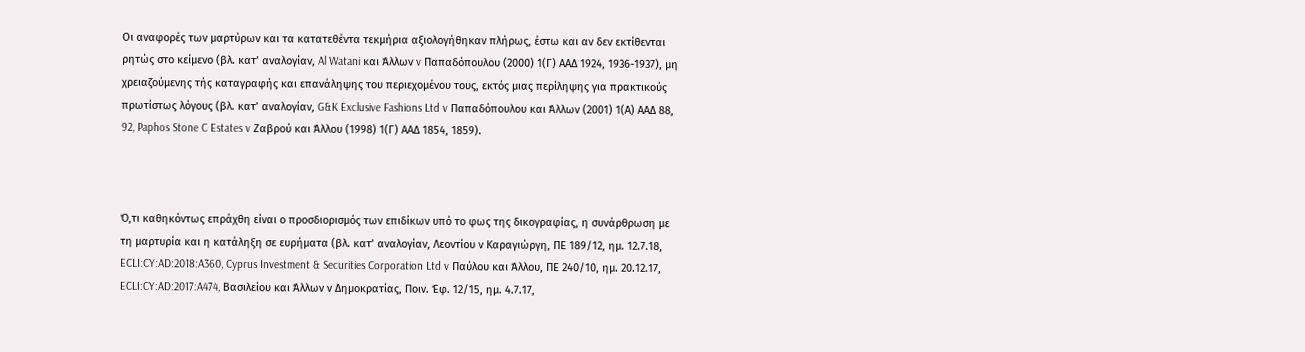Οι αναφορές των μαρτύρων και τα κατατεθέντα τεκμήρια αξιολογήθηκαν πλήρως, έστω και αν δεν εκτίθενται ρητώς στο κείμενο (βλ. κατ’ αναλογίαν, Al Watani και Άλλων v Παπαδόπουλου (2000) 1(Γ) ΑΑΔ 1924, 1936-1937), μη χρειαζούμενης τής καταγραφής και επανάληψης του περιεχομένου τους, εκτός μιας περίληψης για πρακτικούς πρωτίστως λόγους (βλ. κατ’ αναλογίαν, G&K Exclusive Fashions Ltd v Παπαδόπουλου και Άλλων (2001) 1(Α) ΑΑΔ 88, 92, Paphos Stone C Estates v Ζαβρού και Άλλου (1998) 1(Γ) ΑΑΔ 1854, 1859).



Ό,τι καθηκόντως επράχθη είναι ο προσδιορισμός των επιδίκων υπό το φως της δικογραφίας, η συνάρθρωση με τη μαρτυρία και η κατάληξη σε ευρήματα (βλ. κατ’ αναλογίαν, Λεοντίου ν Καραγιώργη, ΠΕ 189/12, ημ. 12.7.18, ECLI:CY:AD:2018:A360, Cyprus Investment & Securities Corporation Ltd v Παύλου και Άλλου, ΠΕ 240/10, ημ. 20.12.17, ECLI:CY:AD:2017:A474, Βασιλείου και Άλλων ν Δημοκρατίας, Ποιν. Έφ. 12/15, ημ. 4.7.17,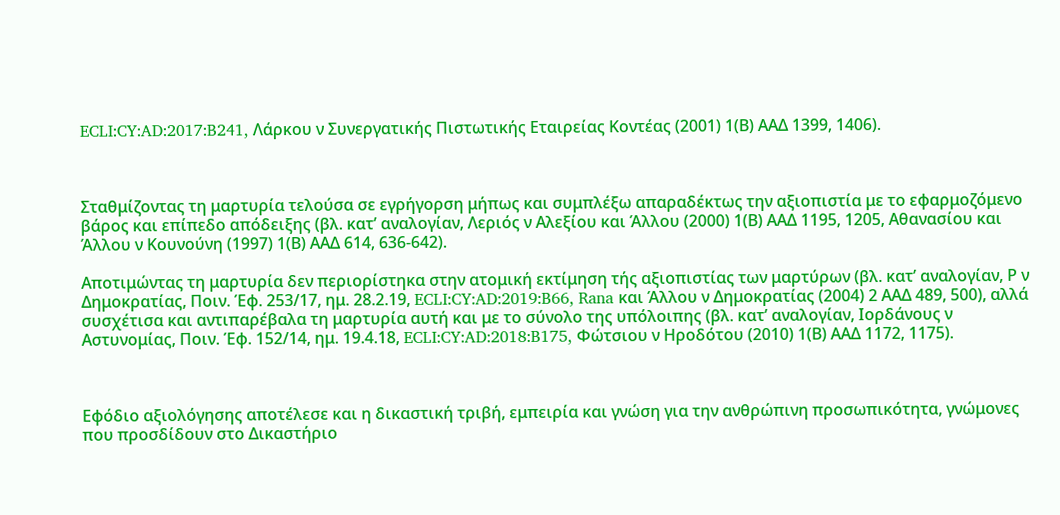ECLI:CY:AD:2017:B241, Λάρκου ν Συνεργατικής Πιστωτικής Εταιρείας Κοντέας (2001) 1(Β) ΑΑΔ 1399, 1406).



Σταθμίζοντας τη μαρτυρία τελούσα σε εγρήγορση μήπως και συμπλέξω απαραδέκτως την αξιοπιστία με το εφαρμοζόμενο βάρος και επίπεδο απόδειξης (βλ. κατ’ αναλογίαν, Λεριός ν Αλεξίου και Άλλου (2000) 1(Β) ΑΑΔ 1195, 1205, Αθανασίου και Άλλου ν Κουνούνη (1997) 1(Β) ΑΑΔ 614, 636-642).

Αποτιμώντας τη μαρτυρία δεν περιορίστηκα στην ατομική εκτίμηση τής αξιοπιστίας των μαρτύρων (βλ. κατ’ αναλογίαν, Ρ ν Δημοκρατίας, Ποιν. Έφ. 253/17, ημ. 28.2.19, ECLI:CY:AD:2019:B66, Rana και Άλλου ν Δημοκρατίας (2004) 2 ΑΑΔ 489, 500), αλλά συσχέτισα και αντιπαρέβαλα τη μαρτυρία αυτή και με το σύνολο της υπόλοιπης (βλ. κατ’ αναλογίαν, Ιορδάνους ν Αστυνομίας, Ποιν. Έφ. 152/14, ημ. 19.4.18, ECLI:CY:AD:2018:B175, Φώτσιου ν Ηροδότου (2010) 1(Β) ΑΑΔ 1172, 1175).



Εφόδιο αξιολόγησης αποτέλεσε και η δικαστική τριβή, εμπειρία και γνώση για την ανθρώπινη προσωπικότητα, γνώμονες που προσδίδουν στο Δικαστήριο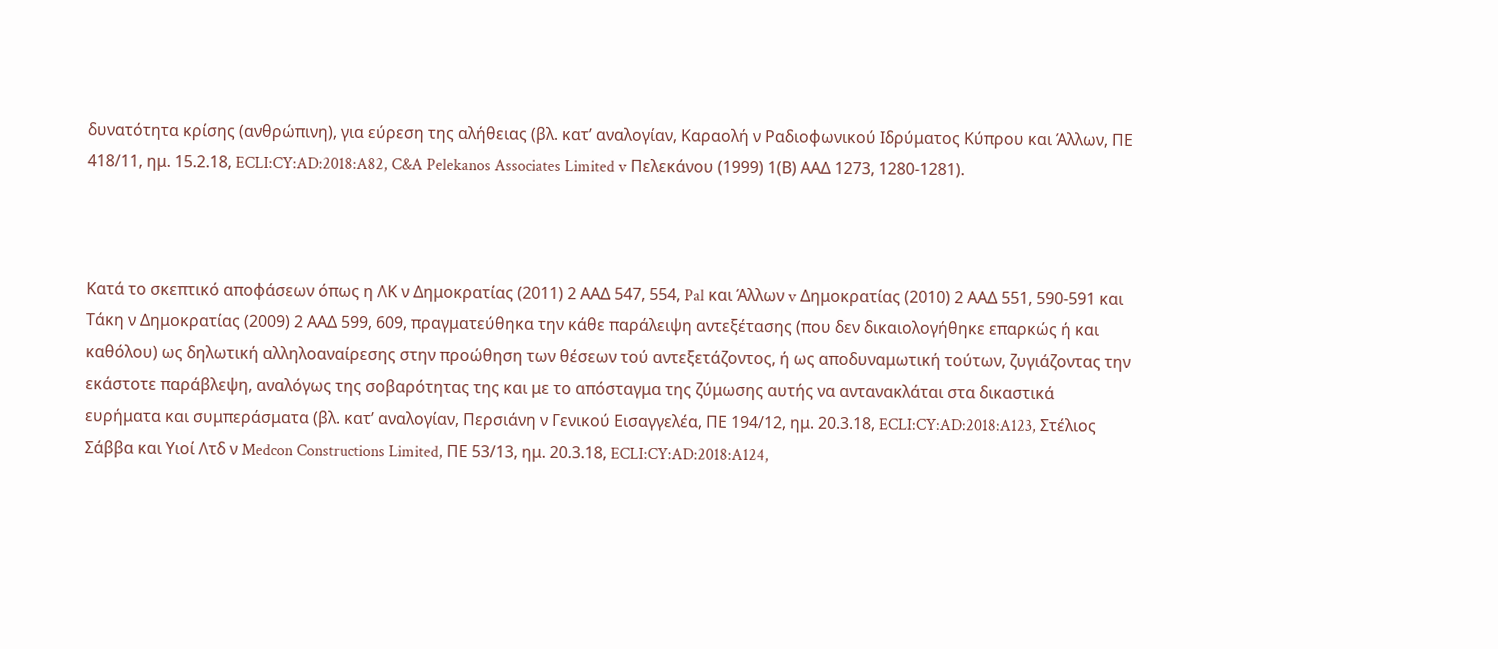δυνατότητα κρίσης (ανθρώπινη), για εύρεση της αλήθειας (βλ. κατ’ αναλογίαν, Καραολή ν Ραδιοφωνικού Ιδρύματος Κύπρου και Άλλων, ΠΕ 418/11, ημ. 15.2.18, ECLI:CY:AD:2018:A82, C&A Pelekanos Associates Limited v Πελεκάνου (1999) 1(Β) ΑΑΔ 1273, 1280-1281).



Κατά το σκεπτικό αποφάσεων όπως η ΛΚ ν Δημοκρατίας (2011) 2 ΑΑΔ 547, 554, Pal και Άλλων v Δημοκρατίας (2010) 2 ΑΑΔ 551, 590-591 και Τάκη ν Δημοκρατίας (2009) 2 ΑΑΔ 599, 609, πραγματεύθηκα την κάθε παράλειψη αντεξέτασης (που δεν δικαιολογήθηκε επαρκώς ή και καθόλου) ως δηλωτική αλληλοαναίρεσης στην προώθηση των θέσεων τού αντεξετάζοντος, ή ως αποδυναμωτική τούτων, ζυγιάζοντας την εκάστοτε παράβλεψη, αναλόγως της σοβαρότητας της και με το απόσταγμα της ζύμωσης αυτής να αντανακλάται στα δικαστικά ευρήματα και συμπεράσματα (βλ. κατ’ αναλογίαν, Περσιάνη ν Γενικού Εισαγγελέα, ΠΕ 194/12, ημ. 20.3.18, ECLI:CY:AD:2018:A123, Στέλιος Σάββα και Υιοί Λτδ ν Medcon Constructions Limited, ΠΕ 53/13, ημ. 20.3.18, ECLI:CY:AD:2018:A124,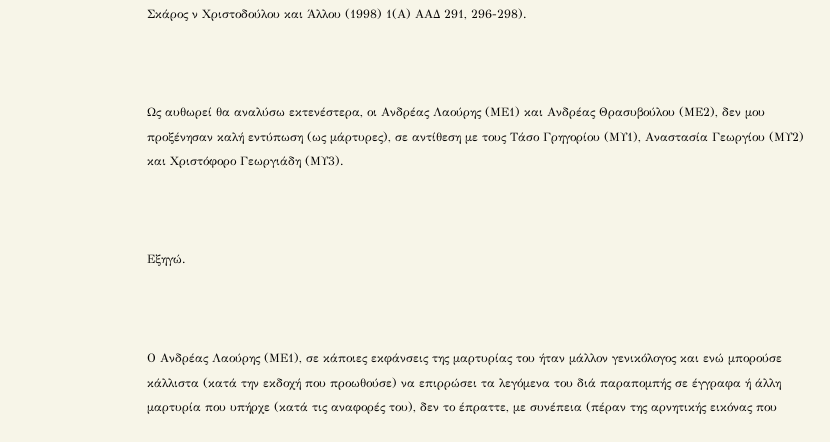Σκάρος ν Χριστοδούλου και Άλλου (1998) 1(Α) ΑΑΔ 291, 296-298).



Ως αυθωρεί θα αναλύσω εκτενέστερα, οι Ανδρέας Λαούρης (ΜΕ1) και Ανδρέας Θρασυβούλου (ΜΕ2), δεν μου προξένησαν καλή εντύπωση (ως μάρτυρες), σε αντίθεση με τους Τάσο Γρηγορίου (ΜΥ1), Αναστασία Γεωργίου (ΜΥ2) και Χριστόφορο Γεωργιάδη (ΜΥ3).



Εξηγώ.



Ο Ανδρέας Λαούρης (ΜΕ1), σε κάποιες εκφάνσεις της μαρτυρίας του ήταν μάλλον γενικόλογος και ενώ μπορούσε κάλλιστα (κατά την εκδοχή που προωθούσε) να επιρρώσει τα λεγόμενα του διά παραπομπής σε έγγραφα ή άλλη μαρτυρία που υπήρχε (κατά τις αναφορές του), δεν το έπραττε, με συνέπεια (πέραν της αρνητικής εικόνας που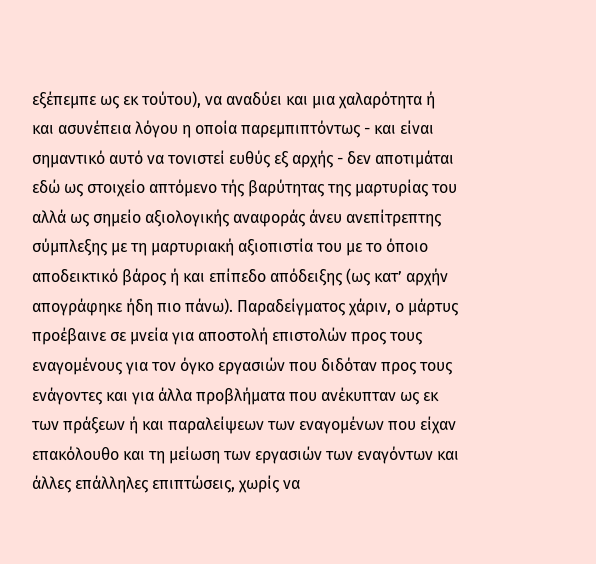εξέπεμπε ως εκ τούτου), να αναδύει και μια χαλαρότητα ή και ασυνέπεια λόγου η οποία παρεμπιπτόντως - και είναι σημαντικό αυτό να τονιστεί ευθύς εξ αρχής - δεν αποτιμάται εδώ ως στοιχείο απτόμενο τής βαρύτητας της μαρτυρίας του αλλά ως σημείο αξιολογικής αναφοράς άνευ ανεπίτρεπτης σύμπλεξης με τη μαρτυριακή αξιοπιστία του με το όποιο αποδεικτικό βάρος ή και επίπεδο απόδειξης (ως κατ’ αρχήν απογράφηκε ήδη πιο πάνω). Παραδείγματος χάριν, ο μάρτυς προέβαινε σε μνεία για αποστολή επιστολών προς τους εναγομένους για τον όγκο εργασιών που διδόταν προς τους ενάγοντες και για άλλα προβλήματα που ανέκυπταν ως εκ των πράξεων ή και παραλείψεων των εναγομένων που είχαν επακόλουθο και τη μείωση των εργασιών των εναγόντων και άλλες επάλληλες επιπτώσεις, χωρίς να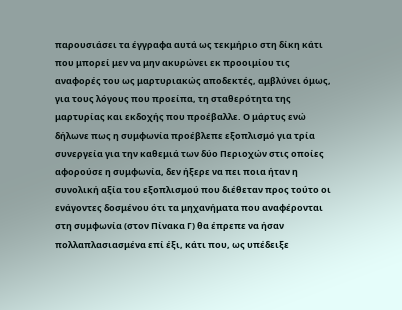παρουσιάσει τα έγγραφα αυτά ως τεκμήριο στη δίκη κάτι που μπορεί μεν να μην ακυρώνει εκ προοιμίου τις αναφορές του ως μαρτυριακώς αποδεκτές, αμβλύνει όμως, για τους λόγους που προείπα, τη σταθερότητα της μαρτυρίας και εκδοχής που προέβαλλε. Ο μάρτυς ενώ δήλωνε πως η συμφωνία προέβλεπε εξοπλισμό για τρία συνεργεία για την καθεμιά των δύο Περιοχών στις οποίες αφορούσε η συμφωνία, δεν ήξερε να πει ποια ήταν η συνολική αξία του εξοπλισμού που διέθεταν προς τούτο οι ενάγοντες δοσμένου ότι τα μηχανήματα που αναφέρονται στη συμφωνία (στον Πίνακα Γ) θα έπρεπε να ήσαν πολλαπλασιασμένα επί έξι, κάτι που, ως υπέδειξε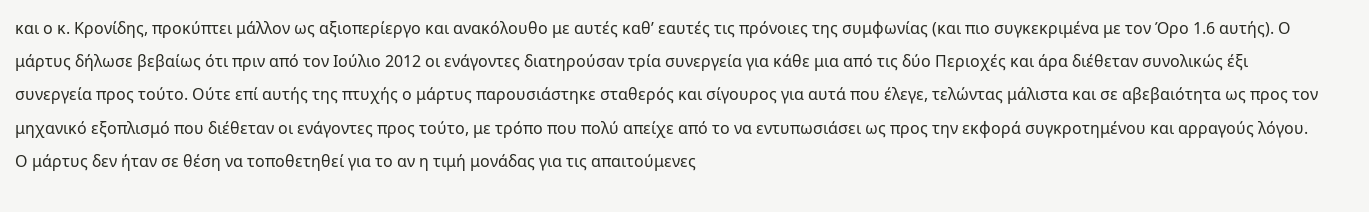και ο κ. Κρονίδης, προκύπτει μάλλον ως αξιοπερίεργο και ανακόλουθο με αυτές καθ’ εαυτές τις πρόνοιες της συμφωνίας (και πιο συγκεκριμένα με τον Όρο 1.6 αυτής). Ο μάρτυς δήλωσε βεβαίως ότι πριν από τον Ιούλιο 2012 οι ενάγοντες διατηρούσαν τρία συνεργεία για κάθε μια από τις δύο Περιοχές και άρα διέθεταν συνολικώς έξι συνεργεία προς τούτο. Ούτε επί αυτής της πτυχής ο μάρτυς παρουσιάστηκε σταθερός και σίγουρος για αυτά που έλεγε, τελώντας μάλιστα και σε αβεβαιότητα ως προς τον μηχανικό εξοπλισμό που διέθεταν οι ενάγοντες προς τούτο, με τρόπο που πολύ απείχε από το να εντυπωσιάσει ως προς την εκφορά συγκροτημένου και αρραγούς λόγου. Ο μάρτυς δεν ήταν σε θέση να τοποθετηθεί για το αν η τιμή μονάδας για τις απαιτούμενες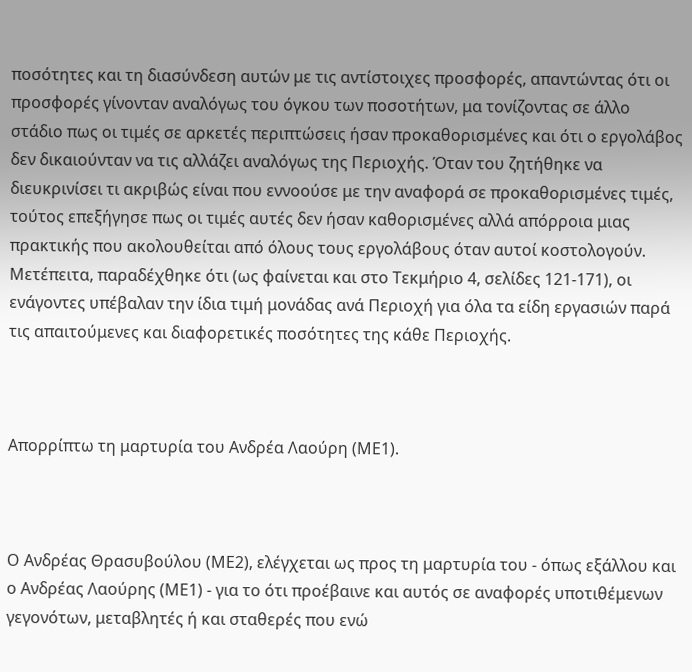ποσότητες και τη διασύνδεση αυτών με τις αντίστοιχες προσφορές, απαντώντας ότι οι προσφορές γίνονταν αναλόγως του όγκου των ποσοτήτων, μα τονίζοντας σε άλλο στάδιο πως οι τιμές σε αρκετές περιπτώσεις ήσαν προκαθορισμένες και ότι ο εργολάβος δεν δικαιούνταν να τις αλλάζει αναλόγως της Περιοχής. Όταν του ζητήθηκε να διευκρινίσει τι ακριβώς είναι που εννοούσε με την αναφορά σε προκαθορισμένες τιμές, τούτος επεξήγησε πως οι τιμές αυτές δεν ήσαν καθορισμένες αλλά απόρροια μιας πρακτικής που ακολουθείται από όλους τους εργολάβους όταν αυτοί κοστολογούν. Μετέπειτα, παραδέχθηκε ότι (ως φαίνεται και στο Τεκμήριο 4, σελίδες 121-171), οι ενάγοντες υπέβαλαν την ίδια τιμή μονάδας ανά Περιοχή για όλα τα είδη εργασιών παρά τις απαιτούμενες και διαφορετικές ποσότητες της κάθε Περιοχής.



Απορρίπτω τη μαρτυρία του Ανδρέα Λαούρη (ΜΕ1).



Ο Ανδρέας Θρασυβούλου (ΜΕ2), ελέγχεται ως προς τη μαρτυρία του - όπως εξάλλου και ο Ανδρέας Λαούρης (ΜΕ1) - για το ότι προέβαινε και αυτός σε αναφορές υποτιθέμενων γεγονότων, μεταβλητές ή και σταθερές που ενώ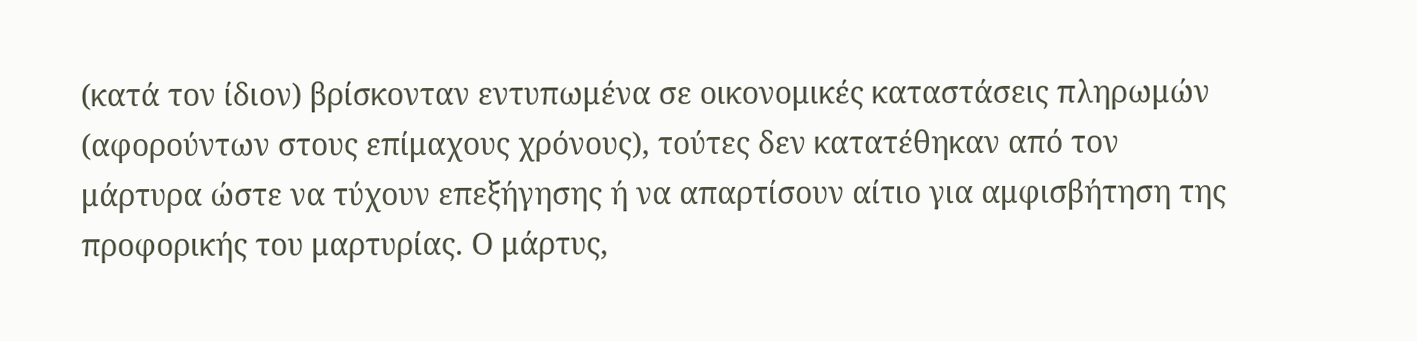(κατά τον ίδιον) βρίσκονταν εντυπωμένα σε οικονομικές καταστάσεις πληρωμών (αφορούντων στους επίμαχους χρόνους), τούτες δεν κατατέθηκαν από τον μάρτυρα ώστε να τύχουν επεξήγησης ή να απαρτίσουν αίτιο για αμφισβήτηση της προφορικής του μαρτυρίας. Ο μάρτυς,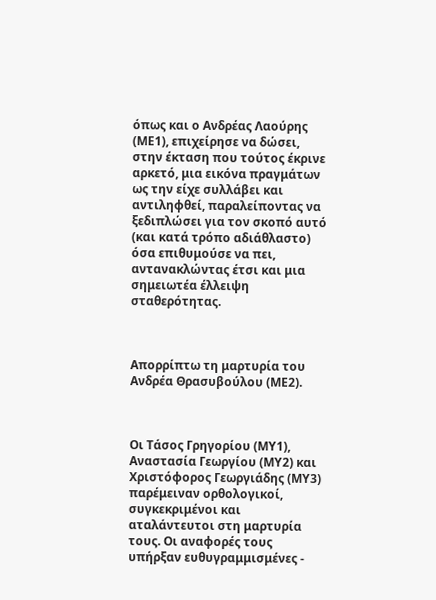όπως και ο Ανδρέας Λαούρης (ΜΕ1), επιχείρησε να δώσει, στην έκταση που τούτος έκρινε αρκετό, μια εικόνα πραγμάτων ως την είχε συλλάβει και αντιληφθεί, παραλείποντας να ξεδιπλώσει για τον σκοπό αυτό (και κατά τρόπο αδιάθλαστο) όσα επιθυμούσε να πει, αντανακλώντας έτσι και μια σημειωτέα έλλειψη σταθερότητας.



Απορρίπτω τη μαρτυρία του Ανδρέα Θρασυβούλου (ΜΕ2).



Οι Τάσος Γρηγορίου (ΜΥ1), Αναστασία Γεωργίου (ΜΥ2) και Χριστόφορος Γεωργιάδης (ΜΥ3) παρέμειναν ορθολογικοί, συγκεκριμένοι και αταλάντευτοι στη μαρτυρία τους. Οι αναφορές τους υπήρξαν ευθυγραμμισμένες -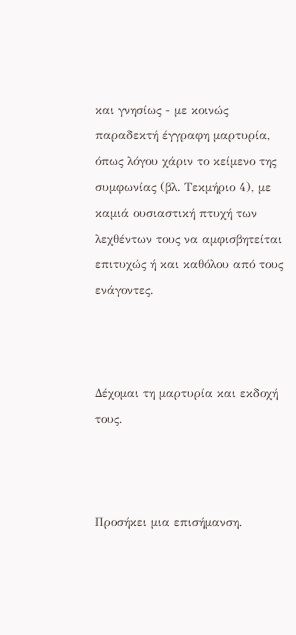και γνησίως - με κοινώς παραδεκτή έγγραφη μαρτυρία, όπως λόγου χάριν το κείμενο της συμφωνίας (βλ. Τεκμήριο 4), με καμιά ουσιαστική πτυχή των λεχθέντων τους να αμφισβητείται επιτυχώς ή και καθόλου από τους ενάγοντες.



Δέχομαι τη μαρτυρία και εκδοχή τους.



Προσήκει μια επισήμανση.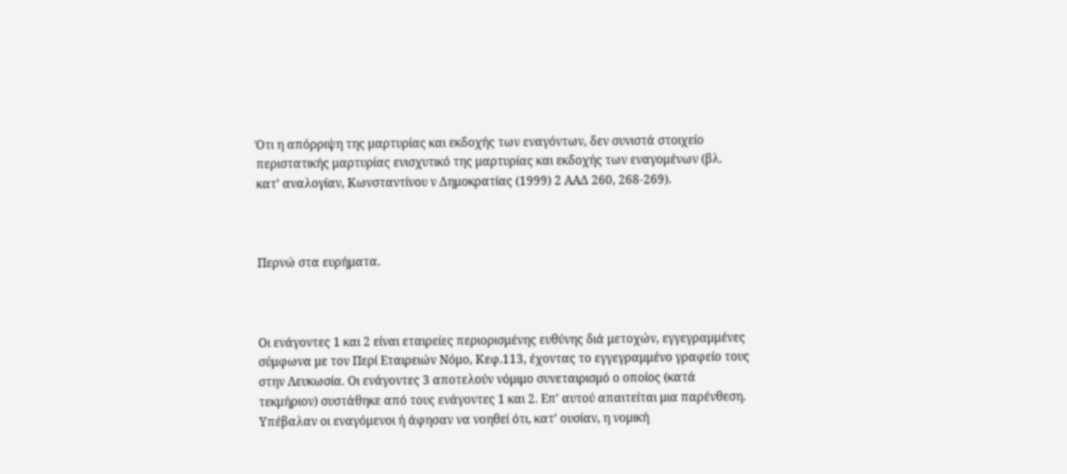Ότι η απόρριψη της μαρτυρίας και εκδοχής των εναγόντων, δεν συνιστά στοιχείο περιστατικής μαρτυρίας ενισχυτικό της μαρτυρίας και εκδοχής των εναγομένων (βλ. κατ’ αναλογίαν, Κωνσταντίνου ν Δημοκρατίας (1999) 2 ΑΑΔ 260, 268-269).



Περνώ στα ευρήματα.



Οι ενάγοντες 1 και 2 είναι εταιρείες περιορισμένης ευθύνης διά μετοχών, εγγεγραμμένες σύμφωνα με τον Περί Εταιρειών Νόμο, Κεφ.113, έχοντας το εγγεγραμμένο γραφείο τους στην Λευκωσία. Οι ενάγοντες 3 αποτελούν νόμιμο συνεταιρισμό ο οποίος (κατά τεκμήριον) συστάθηκε από τους ενάγοντες 1 και 2. Επ’ αυτού απαιτείται μια παρένθεση. Υπέβαλαν οι εναγόμενοι ή άφησαν να νοηθεί ότι, κατ’ ουσίαν, η νομική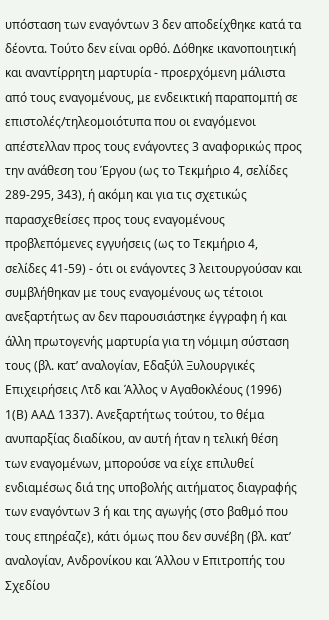υπόσταση των εναγόντων 3 δεν αποδείχθηκε κατά τα δέοντα. Τούτο δεν είναι ορθό. Δόθηκε ικανοποιητική και αναντίρρητη μαρτυρία - προερχόμενη μάλιστα από τους εναγομένους, με ενδεικτική παραπομπή σε επιστολές/τηλεομοιότυπα που οι εναγόμενοι απέστελλαν προς τους ενάγοντες 3 αναφορικώς προς την ανάθεση του Έργου (ως το Τεκμήριο 4, σελίδες 289-295, 343), ή ακόμη και για τις σχετικώς παρασχεθείσες προς τους εναγομένους προβλεπόμενες εγγυήσεις (ως το Τεκμήριο 4, σελίδες 41-59) - ότι οι ενάγοντες 3 λειτουργούσαν και συμβλήθηκαν με τους εναγομένους ως τέτοιοι ανεξαρτήτως αν δεν παρουσιάστηκε έγγραφη ή και άλλη πρωτογενής μαρτυρία για τη νόμιμη σύσταση τους (βλ. κατ’ αναλογίαν, Εδαξύλ Ξυλουργικές Επιχειρήσεις Λτδ και Άλλος ν Αγαθοκλέους (1996) 1(Β) ΑΑΔ 1337). Ανεξαρτήτως τούτου, το θέμα ανυπαρξίας διαδίκου, αν αυτή ήταν η τελική θέση των εναγομένων, μπορούσε να είχε επιλυθεί ενδιαμέσως διά της υποβολής αιτήματος διαγραφής των εναγόντων 3 ή και της αγωγής (στο βαθμό που τους επηρέαζε), κάτι όμως που δεν συνέβη (βλ. κατ’ αναλογίαν, Ανδρονίκου και Άλλου ν Επιτροπής του Σχεδίου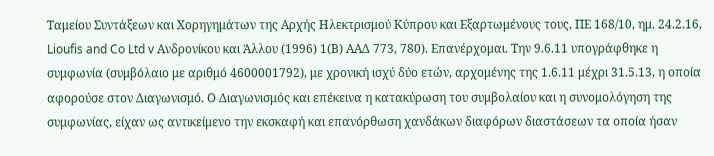Ταμείου Συντάξεων και Χορηγημάτων της Αρχής Ηλεκτρισμού Κύπρου και Εξαρτωμένους τους, ΠΕ 168/10, ημ. 24.2.16, Lioufis and Co Ltd v Ανδρονίκου και Άλλου (1996) 1(Β) ΑΑΔ 773, 780). Επανέρχομαι. Την 9.6.11 υπογράφθηκε η συμφωνία (συμβόλαιο με αριθμό 4600001792), με χρονική ισχύ δύο ετών, αρχομένης της 1.6.11 μέχρι 31.5.13, η οποία αφορούσε στον Διαγωνισμό. Ο Διαγωνισμός και επέκεινα η κατακύρωση του συμβολαίου και η συνομολόγηση της συμφωνίας, είχαν ως αντικείμενο την εκσκαφή και επανόρθωση χανδάκων διαφόρων διαστάσεων τα οποία ήσαν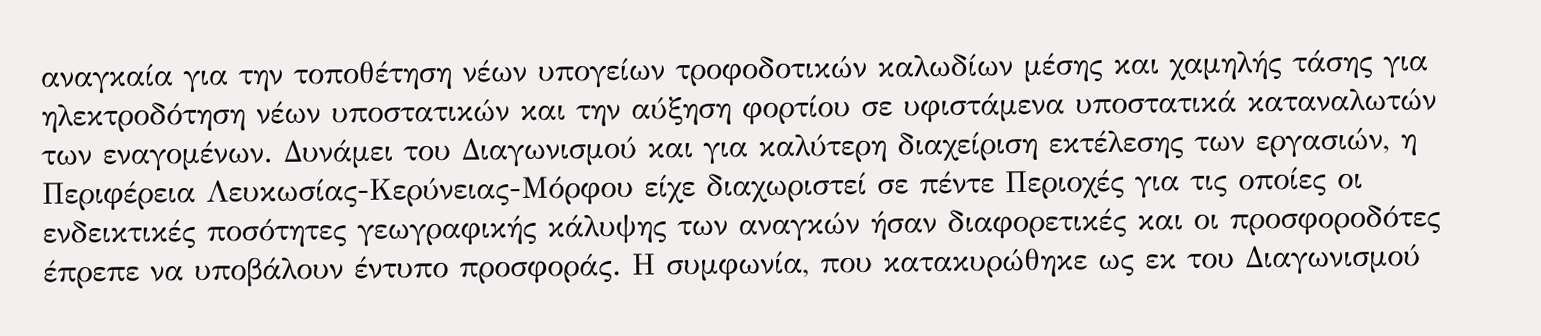αναγκαία για την τοποθέτηση νέων υπογείων τροφοδοτικών καλωδίων μέσης και χαμηλής τάσης για ηλεκτροδότηση νέων υποστατικών και την αύξηση φορτίου σε υφιστάμενα υποστατικά καταναλωτών των εναγομένων. Δυνάμει του Διαγωνισμού και για καλύτερη διαχείριση εκτέλεσης των εργασιών, η Περιφέρεια Λευκωσίας-Κερύνειας-Μόρφου είχε διαχωριστεί σε πέντε Περιοχές για τις οποίες οι ενδεικτικές ποσότητες γεωγραφικής κάλυψης των αναγκών ήσαν διαφορετικές και οι προσφοροδότες έπρεπε να υποβάλουν έντυπο προσφοράς. Η συμφωνία, που κατακυρώθηκε ως εκ του Διαγωνισμού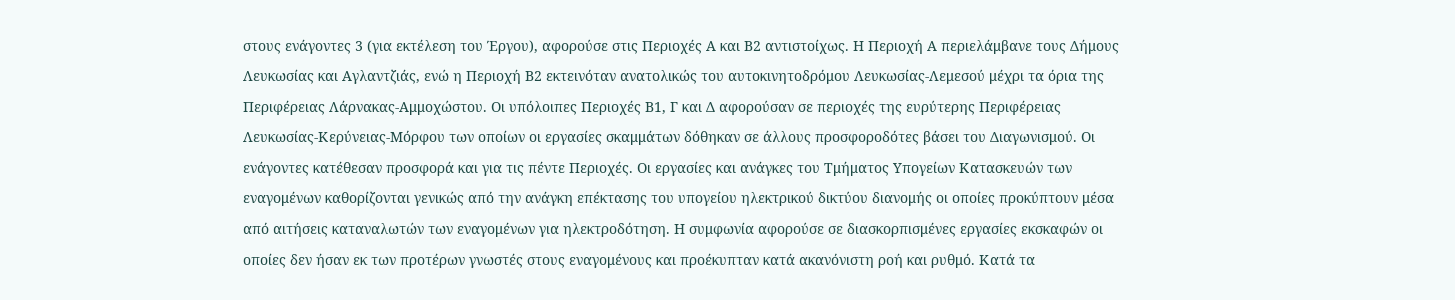στους ενάγοντες 3 (για εκτέλεση του Έργου), αφορούσε στις Περιοχές Α και Β2 αντιστοίχως. Η Περιοχή Α περιελάμβανε τους Δήμους Λευκωσίας και Αγλαντζιάς, ενώ η Περιοχή Β2 εκτεινόταν ανατολικώς του αυτοκινητοδρόμου Λευκωσίας-Λεμεσού μέχρι τα όρια της Περιφέρειας Λάρνακας-Αμμοχώστου. Οι υπόλοιπες Περιοχές Β1, Γ και Δ αφορούσαν σε περιοχές της ευρύτερης Περιφέρειας Λευκωσίας-Κερύνειας-Μόρφου των οποίων οι εργασίες σκαμμάτων δόθηκαν σε άλλους προσφοροδότες βάσει του Διαγωνισμού. Οι ενάγοντες κατέθεσαν προσφορά και για τις πέντε Περιοχές. Οι εργασίες και ανάγκες του Τμήματος Υπογείων Κατασκευών των εναγομένων καθορίζονται γενικώς από την ανάγκη επέκτασης του υπογείου ηλεκτρικού δικτύου διανομής οι οποίες προκύπτουν μέσα από αιτήσεις καταναλωτών των εναγομένων για ηλεκτροδότηση. Η συμφωνία αφορούσε σε διασκορπισμένες εργασίες εκσκαφών οι οποίες δεν ήσαν εκ των προτέρων γνωστές στους εναγομένους και προέκυπταν κατά ακανόνιστη ροή και ρυθμό. Κατά τα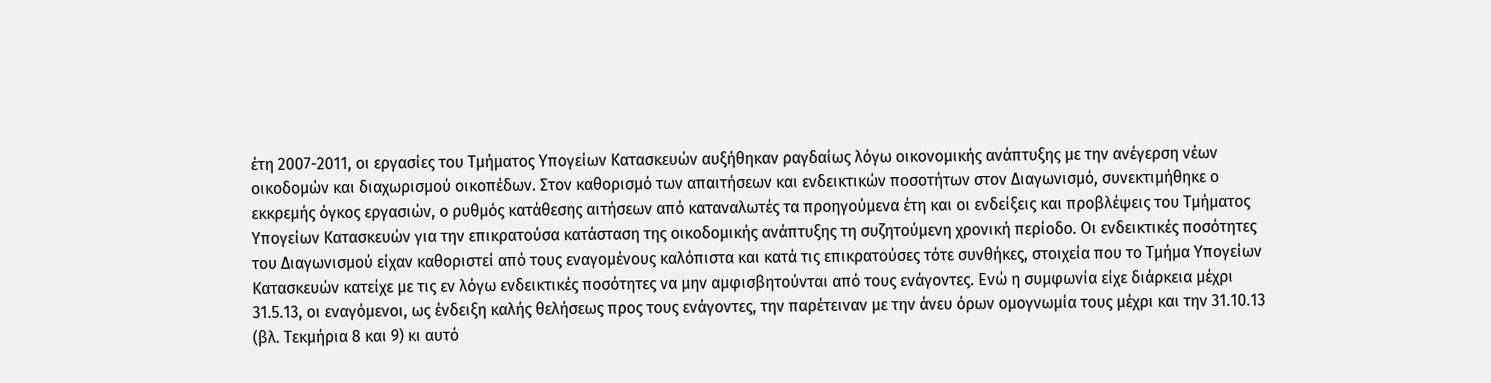έτη 2007-2011, οι εργασίες του Τμήματος Υπογείων Κατασκευών αυξήθηκαν ραγδαίως λόγω οικονομικής ανάπτυξης με την ανέγερση νέων οικοδομών και διαχωρισμού οικοπέδων. Στον καθορισμό των απαιτήσεων και ενδεικτικών ποσοτήτων στον Διαγωνισμό, συνεκτιμήθηκε ο εκκρεμής όγκος εργασιών, ο ρυθμός κατάθεσης αιτήσεων από καταναλωτές τα προηγούμενα έτη και οι ενδείξεις και προβλέψεις του Τμήματος Υπογείων Κατασκευών για την επικρατούσα κατάσταση της οικοδομικής ανάπτυξης τη συζητούμενη χρονική περίοδο. Οι ενδεικτικές ποσότητες του Διαγωνισμού είχαν καθοριστεί από τους εναγομένους καλόπιστα και κατά τις επικρατούσες τότε συνθήκες, στοιχεία που το Τμήμα Υπογείων Κατασκευών κατείχε με τις εν λόγω ενδεικτικές ποσότητες να μην αμφισβητούνται από τους ενάγοντες. Ενώ η συμφωνία είχε διάρκεια μέχρι 31.5.13, οι εναγόμενοι, ως ένδειξη καλής θελήσεως προς τους ενάγοντες, την παρέτειναν με την άνευ όρων ομογνωμία τους μέχρι και την 31.10.13 (βλ. Τεκμήρια 8 και 9) κι αυτό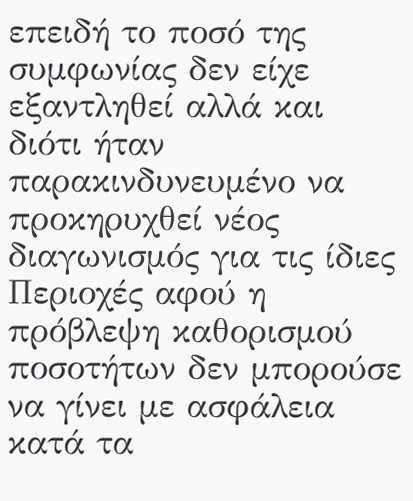επειδή το ποσό της συμφωνίας δεν είχε εξαντληθεί αλλά και διότι ήταν παρακινδυνευμένο να προκηρυχθεί νέος διαγωνισμός για τις ίδιες Περιοχές αφού η πρόβλεψη καθορισμού ποσοτήτων δεν μπορούσε να γίνει με ασφάλεια κατά τα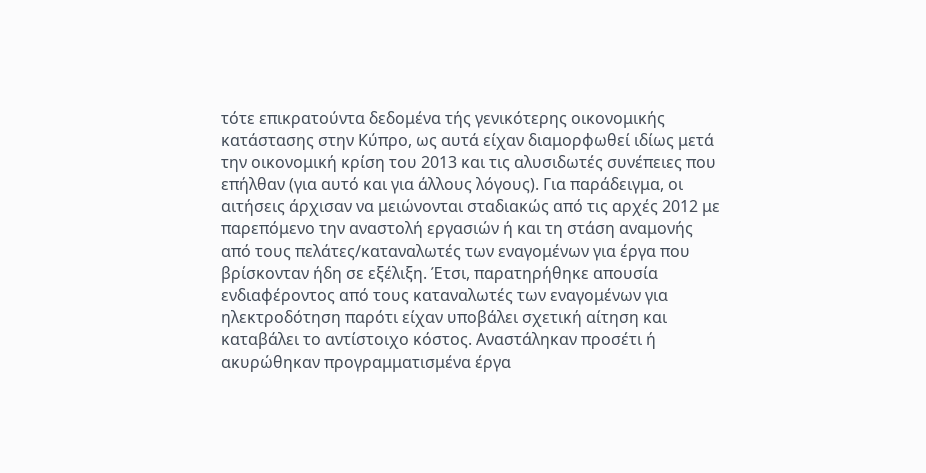τότε επικρατούντα δεδομένα τής γενικότερης οικονομικής κατάστασης στην Κύπρο, ως αυτά είχαν διαμορφωθεί ιδίως μετά την οικονομική κρίση του 2013 και τις αλυσιδωτές συνέπειες που επήλθαν (για αυτό και για άλλους λόγους). Για παράδειγμα, οι αιτήσεις άρχισαν να μειώνονται σταδιακώς από τις αρχές 2012 με παρεπόμενο την αναστολή εργασιών ή και τη στάση αναμονής από τους πελάτες/καταναλωτές των εναγομένων για έργα που βρίσκονταν ήδη σε εξέλιξη. Έτσι, παρατηρήθηκε απουσία ενδιαφέροντος από τους καταναλωτές των εναγομένων για ηλεκτροδότηση παρότι είχαν υποβάλει σχετική αίτηση και καταβάλει το αντίστοιχο κόστος. Αναστάληκαν προσέτι ή ακυρώθηκαν προγραμματισμένα έργα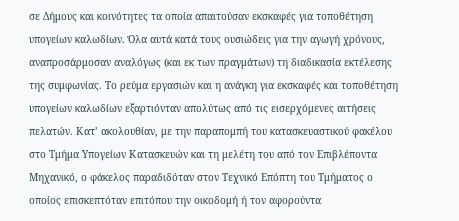σε Δήμους και κοινότητες τα οποία απαιτούσαν εκσκαφές για τοποθέτηση υπογείων καλωδίων. Όλα αυτά κατά τους ουσιώδεις για την αγωγή χρόνους, αναπροσάρμοσαν αναλόγως (και εκ των πραγμάτων) τη διαδικασία εκτέλεσης της συμφωνίας. Το ρεύμα εργασιών και η ανάγκη για εκσκαφές και τοποθέτηση υπογείων καλωδίων εξαρτιόνταν απολύτως από τις εισερχόμενες αιτήσεις πελατών. Κατ’ ακολουθίαν, με την παραπομπή του κατασκευαστικού φακέλου στο Τμήμα Υπογείων Κατασκευών και τη μελέτη του από τον Επιβλέποντα Μηχανικό, ο φάκελος παραδιδόταν στον Τεχνικό Επόπτη του Τμήματος ο οποίος επισκεπτόταν επιτόπου την οικοδομή ή τον αφορούντα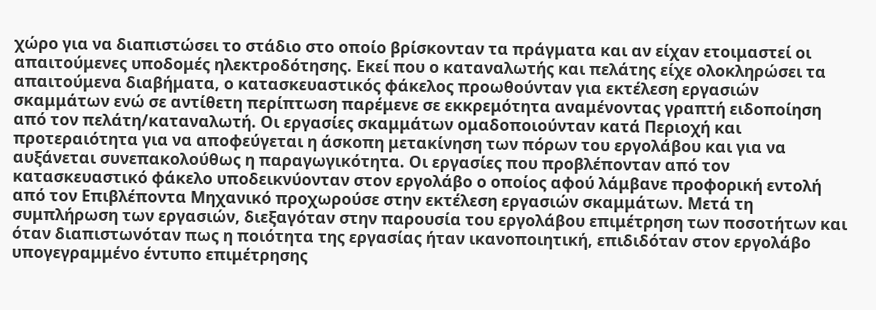χώρο για να διαπιστώσει το στάδιο στο οποίο βρίσκονταν τα πράγματα και αν είχαν ετοιμαστεί οι απαιτούμενες υποδομές ηλεκτροδότησης. Εκεί που ο καταναλωτής και πελάτης είχε ολοκληρώσει τα απαιτούμενα διαβήματα, ο κατασκευαστικός φάκελος προωθούνταν για εκτέλεση εργασιών σκαμμάτων ενώ σε αντίθετη περίπτωση παρέμενε σε εκκρεμότητα αναμένοντας γραπτή ειδοποίηση από τον πελάτη/καταναλωτή. Οι εργασίες σκαμμάτων ομαδοποιούνταν κατά Περιοχή και προτεραιότητα για να αποφεύγεται η άσκοπη μετακίνηση των πόρων του εργολάβου και για να αυξάνεται συνεπακολούθως η παραγωγικότητα. Οι εργασίες που προβλέπονταν από τον κατασκευαστικό φάκελο υποδεικνύονταν στον εργολάβο ο οποίος αφού λάμβανε προφορική εντολή από τον Επιβλέποντα Μηχανικό προχωρούσε στην εκτέλεση εργασιών σκαμμάτων. Μετά τη συμπλήρωση των εργασιών, διεξαγόταν στην παρουσία του εργολάβου επιμέτρηση των ποσοτήτων και όταν διαπιστωνόταν πως η ποιότητα της εργασίας ήταν ικανοποιητική, επιδιδόταν στον εργολάβο υπογεγραμμένο έντυπο επιμέτρησης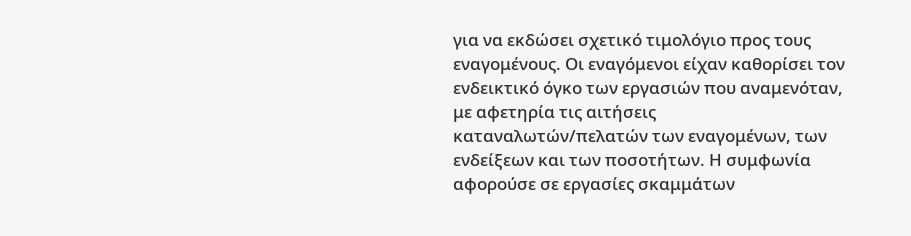για να εκδώσει σχετικό τιμολόγιο προς τους εναγομένους. Οι εναγόμενοι είχαν καθορίσει τον ενδεικτικό όγκο των εργασιών που αναμενόταν, με αφετηρία τις αιτήσεις καταναλωτών/πελατών των εναγομένων, των ενδείξεων και των ποσοτήτων. Η συμφωνία αφορούσε σε εργασίες σκαμμάτων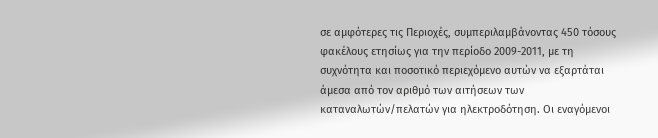σε αμφότερες τις Περιοχές, συμπεριλαμβάνοντας 450 τόσους φακέλους ετησίως για την περίοδο 2009-2011, με τη συχνότητα και ποσοτικό περιεχόμενο αυτών να εξαρτάται άμεσα από τον αριθμό των αιτήσεων των καταναλωτών/πελατών για ηλεκτροδότηση. Οι εναγόμενοι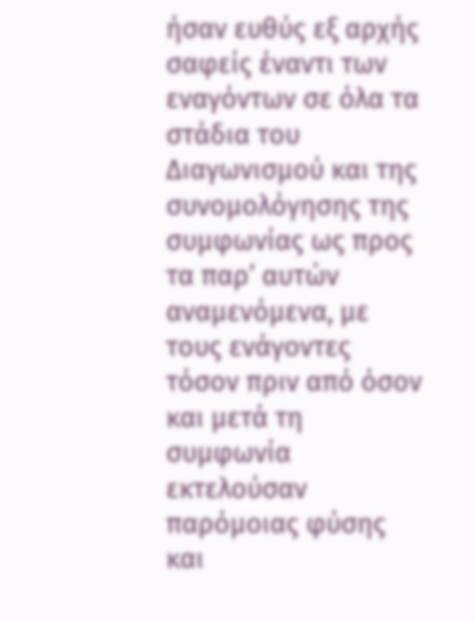ήσαν ευθύς εξ αρχής σαφείς έναντι των εναγόντων σε όλα τα στάδια του Διαγωνισμού και της συνομολόγησης της συμφωνίας ως προς τα παρ’ αυτών αναμενόμενα, με τους ενάγοντες τόσον πριν από όσον και μετά τη συμφωνία εκτελούσαν παρόμοιας φύσης και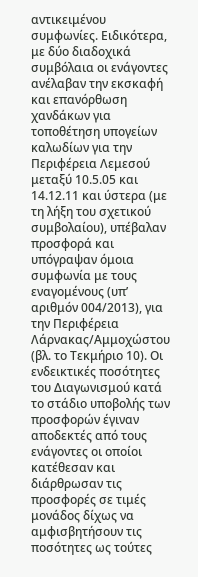αντικειμένου συμφωνίες. Ειδικότερα, με δύο διαδοχικά συμβόλαια οι ενάγοντες ανέλαβαν την εκσκαφή και επανόρθωση χανδάκων για τοποθέτηση υπογείων καλωδίων για την Περιφέρεια Λεμεσού μεταξύ 10.5.05 και 14.12.11 και ύστερα (με τη λήξη του σχετικού συμβολαίου), υπέβαλαν προσφορά και υπόγραψαν όμοια συμφωνία με τους εναγομένους (υπ’ αριθμόν 004/2013), για την Περιφέρεια Λάρνακας/Αμμοχώστου (βλ. το Τεκμήριο 10). Οι ενδεικτικές ποσότητες του Διαγωνισμού κατά το στάδιο υποβολής των προσφορών έγιναν αποδεκτές από τους ενάγοντες οι οποίοι κατέθεσαν και διάρθρωσαν τις προσφορές σε τιμές μονάδος δίχως να αμφισβητήσουν τις ποσότητες ως τούτες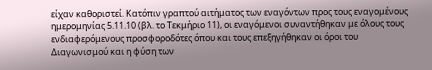είχαν καθοριστεί. Κατόπιν γραπτού αιτήματος των εναγόντων προς τους εναγομένους ημερομηνίας 5.11.10 (βλ. το Τεκμήριο 11), οι εναγόμενοι συναντήθηκαν με όλους τους ενδιαφερόμενους προσφοροδότες όπου και τους επεξηγήθηκαν οι όροι του Διαγωνισμού και η φύση των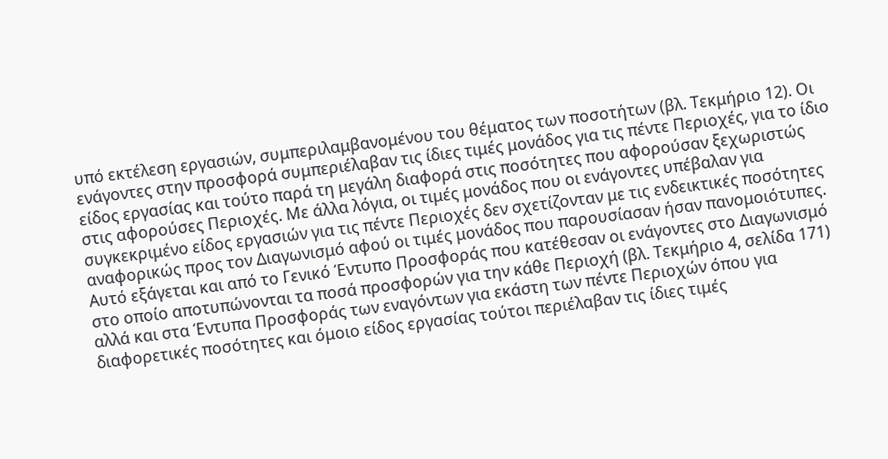υπό εκτέλεση εργασιών, συμπεριλαμβανομένου του θέματος των ποσοτήτων (βλ. Τεκμήριο 12). Οι ενάγοντες στην προσφορά συμπεριέλαβαν τις ίδιες τιμές μονάδος για τις πέντε Περιοχές, για το ίδιο είδος εργασίας και τούτο παρά τη μεγάλη διαφορά στις ποσότητες που αφορούσαν ξεχωριστώς στις αφορούσες Περιοχές. Με άλλα λόγια, οι τιμές μονάδος που οι ενάγοντες υπέβαλαν για συγκεκριμένο είδος εργασιών για τις πέντε Περιοχές δεν σχετίζονταν με τις ενδεικτικές ποσότητες αναφορικώς προς τον Διαγωνισμό αφού οι τιμές μονάδος που παρουσίασαν ήσαν πανομοιότυπες. Αυτό εξάγεται και από το Γενικό Έντυπο Προσφοράς που κατέθεσαν οι ενάγοντες στο Διαγωνισμό στο οποίο αποτυπώνονται τα ποσά προσφορών για την κάθε Περιοχή (βλ. Τεκμήριο 4, σελίδα 171) αλλά και στα Έντυπα Προσφοράς των εναγόντων για εκάστη των πέντε Περιοχών όπου για διαφορετικές ποσότητες και όμοιο είδος εργασίας τούτοι περιέλαβαν τις ίδιες τιμές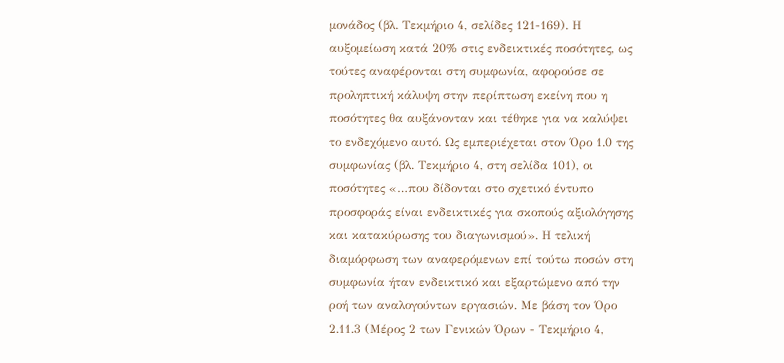μονάδος (βλ. Τεκμήριο 4, σελίδες 121-169). Η αυξομείωση κατά 20% στις ενδεικτικές ποσότητες, ως τούτες αναφέρονται στη συμφωνία, αφορούσε σε προληπτική κάλυψη στην περίπτωση εκείνη που η ποσότητες θα αυξάνονταν και τέθηκε για να καλύψει το ενδεχόμενο αυτό. Ως εμπεριέχεται στον Όρο 1.0 της συμφωνίας (βλ. Τεκμήριο 4, στη σελίδα 101), οι ποσότητες «…που δίδονται στο σχετικό έντυπο προσφοράς είναι ενδεικτικές για σκοπούς αξιολόγησης και κατακύρωσης του διαγωνισμού». Η τελική διαμόρφωση των αναφερόμενων επί τούτω ποσών στη συμφωνία ήταν ενδεικτικό και εξαρτώμενο από την ροή των αναλογούντων εργασιών. Με βάση τον Όρο 2.11.3 (Μέρος 2 των Γενικών Όρων - Τεκμήριο 4,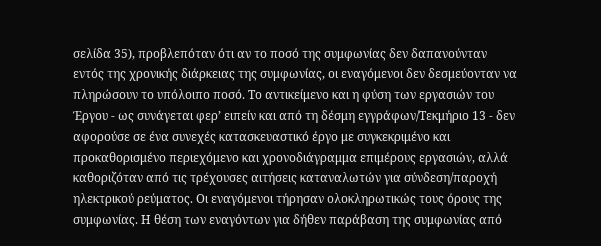σελίδα 35), προβλεπόταν ότι αν το ποσό της συμφωνίας δεν δαπανούνταν εντός της χρονικής διάρκειας της συμφωνίας, οι εναγόμενοι δεν δεσμεύονταν να πληρώσουν το υπόλοιπο ποσό. Το αντικείμενο και η φύση των εργασιών του Έργου - ως συνάγεται φερ’ ειπείν και από τη δέσμη εγγράφων/Τεκμήριο 13 - δεν αφορούσε σε ένα συνεχές κατασκευαστικό έργο με συγκεκριμένο και προκαθορισμένο περιεχόμενο και χρονοδιάγραμμα επιμέρους εργασιών, αλλά καθοριζόταν από τις τρέχουσες αιτήσεις καταναλωτών για σύνδεση/παροχή ηλεκτρικού ρεύματος. Οι εναγόμενοι τήρησαν ολοκληρωτικώς τους όρους της συμφωνίας. Η θέση των εναγόντων για δήθεν παράβαση της συμφωνίας από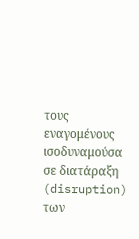τους εναγομένους ισοδυναμούσα σε διατάραξη (disruption) των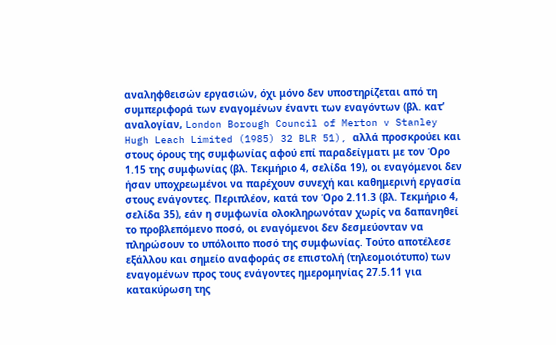αναληφθεισών εργασιών, όχι μόνο δεν υποστηρίζεται από τη συμπεριφορά των εναγομένων έναντι των εναγόντων (βλ. κατ’ αναλογίαν, London Borough Council of Merton v Stanley Hugh Leach Limited (1985) 32 BLR 51), αλλά προσκρούει και στους όρους της συμφωνίας αφού επί παραδείγματι με τον Όρο 1.15 της συμφωνίας (βλ. Τεκμήριο 4, σελίδα 19), οι εναγόμενοι δεν ήσαν υποχρεωμένοι να παρέχουν συνεχή και καθημερινή εργασία στους ενάγοντες. Περιπλέον, κατά τον Όρο 2.11.3 (βλ. Τεκμήριο 4, σελίδα 35), εάν η συμφωνία ολοκληρωνόταν χωρίς να δαπανηθεί το προβλεπόμενο ποσό, οι εναγόμενοι δεν δεσμεύονταν να πληρώσουν το υπόλοιπο ποσό της συμφωνίας. Τούτο αποτέλεσε εξάλλου και σημείο αναφοράς σε επιστολή (τηλεομοιότυπο) των εναγομένων προς τους ενάγοντες ημερομηνίας 27.5.11 για κατακύρωση της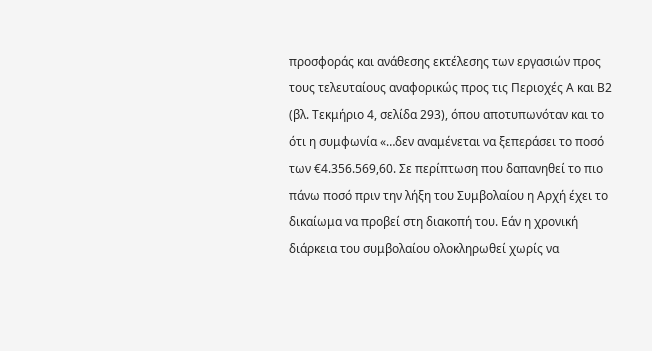προσφοράς και ανάθεσης εκτέλεσης των εργασιών προς τους τελευταίους αναφορικώς προς τις Περιοχές Α και Β2 (βλ. Τεκμήριο 4, σελίδα 293), όπου αποτυπωνόταν και το ότι η συμφωνία «…δεν αναμένεται να ξεπεράσει το ποσό των €4.356.569,60. Σε περίπτωση που δαπανηθεί το πιο πάνω ποσό πριν την λήξη του Συμβολαίου η Αρχή έχει το δικαίωμα να προβεί στη διακοπή του. Εάν η χρονική διάρκεια του συμβολαίου ολοκληρωθεί χωρίς να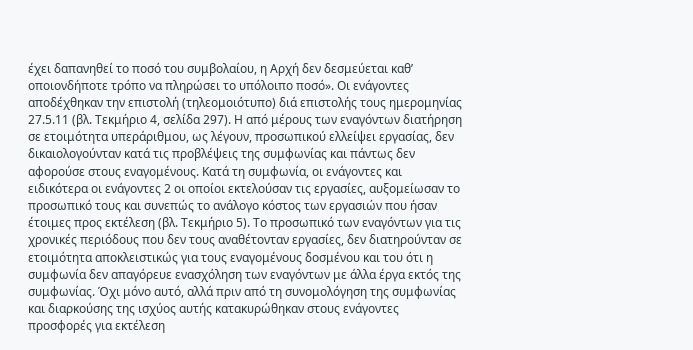έχει δαπανηθεί το ποσό του συμβολαίου, η Αρχή δεν δεσμεύεται καθ’ οποιονδήποτε τρόπο να πληρώσει το υπόλοιπο ποσό». Οι ενάγοντες αποδέχθηκαν την επιστολή (τηλεομοιότυπο) διά επιστολής τους ημερομηνίας 27.5.11 (βλ. Τεκμήριο 4, σελίδα 297). Η από μέρους των εναγόντων διατήρηση σε ετοιμότητα υπεράριθμου, ως λέγουν, προσωπικού ελλείψει εργασίας, δεν δικαιολογούνταν κατά τις προβλέψεις της συμφωνίας και πάντως δεν αφορούσε στους εναγομένους. Κατά τη συμφωνία, οι ενάγοντες και ειδικότερα οι ενάγοντες 2 οι οποίοι εκτελούσαν τις εργασίες, αυξομείωσαν το προσωπικό τους και συνεπώς το ανάλογο κόστος των εργασιών που ήσαν έτοιμες προς εκτέλεση (βλ. Τεκμήριο 5). Το προσωπικό των εναγόντων για τις χρονικές περιόδους που δεν τους αναθέτονταν εργασίες, δεν διατηρούνταν σε ετοιμότητα αποκλειστικώς για τους εναγομένους δοσμένου και του ότι η συμφωνία δεν απαγόρευε ενασχόληση των εναγόντων με άλλα έργα εκτός της συμφωνίας. Όχι μόνο αυτό, αλλά πριν από τη συνομολόγηση της συμφωνίας και διαρκούσης της ισχύος αυτής κατακυρώθηκαν στους ενάγοντες προσφορές για εκτέλεση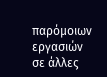παρόμοιων εργασιών σε άλλες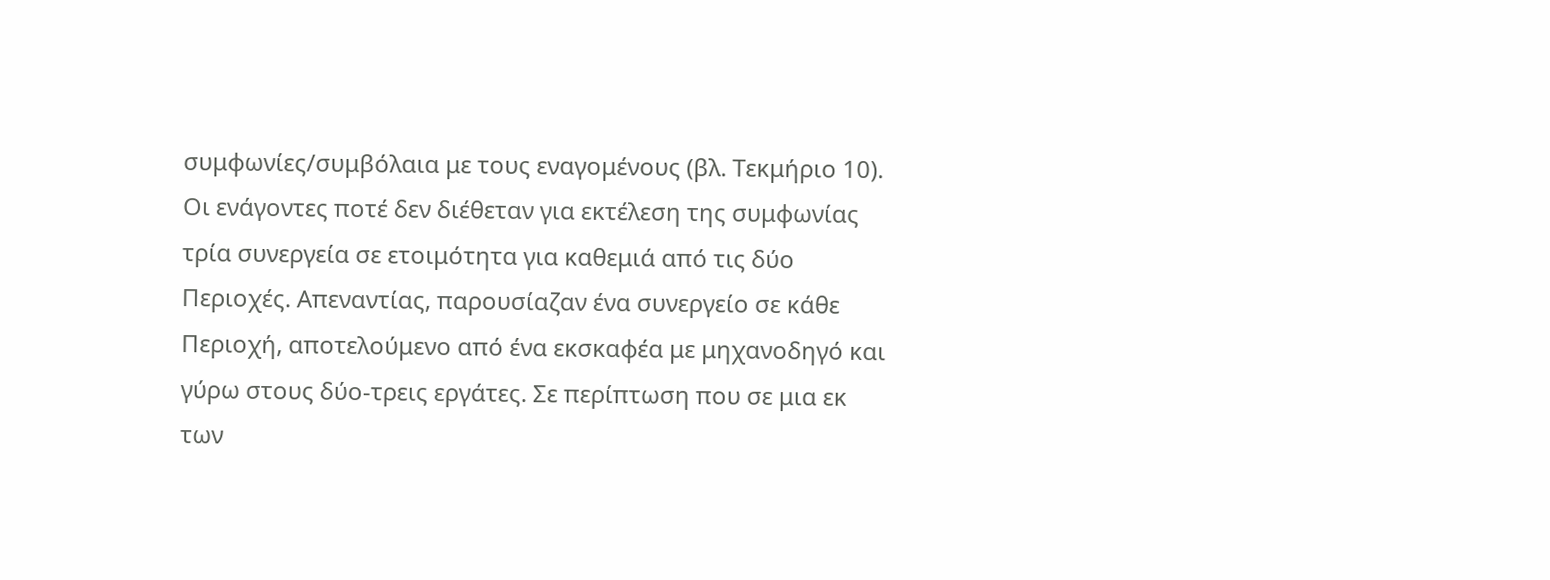συμφωνίες/συμβόλαια με τους εναγομένους (βλ. Τεκμήριο 10). Οι ενάγοντες ποτέ δεν διέθεταν για εκτέλεση της συμφωνίας τρία συνεργεία σε ετοιμότητα για καθεμιά από τις δύο Περιοχές. Απεναντίας, παρουσίαζαν ένα συνεργείο σε κάθε Περιοχή, αποτελούμενο από ένα εκσκαφέα με μηχανοδηγό και γύρω στους δύο-τρεις εργάτες. Σε περίπτωση που σε μια εκ των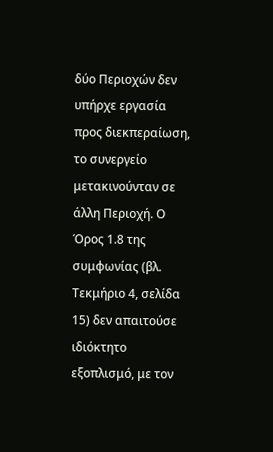δύο Περιοχών δεν υπήρχε εργασία προς διεκπεραίωση, το συνεργείο μετακινούνταν σε άλλη Περιοχή. Ο Όρος 1.8 της συμφωνίας (βλ. Τεκμήριο 4, σελίδα 15) δεν απαιτούσε ιδιόκτητο εξοπλισμό, με τον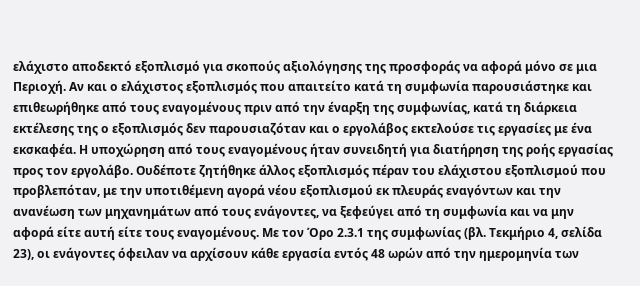ελάχιστο αποδεκτό εξοπλισμό για σκοπούς αξιολόγησης της προσφοράς να αφορά μόνο σε μια Περιοχή. Αν και ο ελάχιστος εξοπλισμός που απαιτείτο κατά τη συμφωνία παρουσιάστηκε και επιθεωρήθηκε από τους εναγομένους πριν από την έναρξη της συμφωνίας, κατά τη διάρκεια εκτέλεσης της ο εξοπλισμός δεν παρουσιαζόταν και ο εργολάβος εκτελούσε τις εργασίες με ένα εκσκαφέα. Η υποχώρηση από τους εναγομένους ήταν συνειδητή για διατήρηση της ροής εργασίας προς τον εργολάβο. Ουδέποτε ζητήθηκε άλλος εξοπλισμός πέραν του ελάχιστου εξοπλισμού που προβλεπόταν, με την υποτιθέμενη αγορά νέου εξοπλισμού εκ πλευράς εναγόντων και την ανανέωση των μηχανημάτων από τους ενάγοντες, να ξεφεύγει από τη συμφωνία και να μην αφορά είτε αυτή είτε τους εναγομένους. Με τον Όρο 2.3.1 της συμφωνίας (βλ. Τεκμήριο 4, σελίδα 23), οι ενάγοντες όφειλαν να αρχίσουν κάθε εργασία εντός 48 ωρών από την ημερομηνία των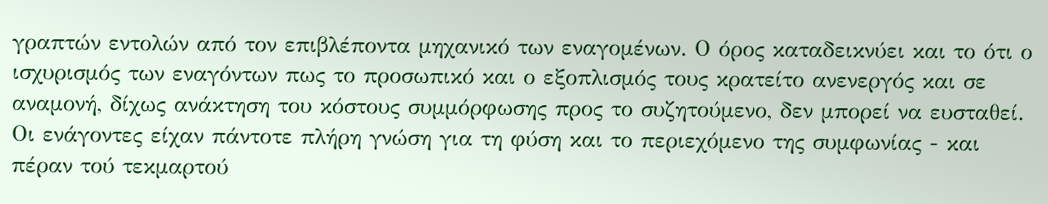γραπτών εντολών από τον επιβλέποντα μηχανικό των εναγομένων. Ο όρος καταδεικνύει και το ότι ο ισχυρισμός των εναγόντων πως το προσωπικό και ο εξοπλισμός τους κρατείτο ανενεργός και σε αναμονή, δίχως ανάκτηση του κόστους συμμόρφωσης προς το συζητούμενο, δεν μπορεί να ευσταθεί. Οι ενάγοντες είχαν πάντοτε πλήρη γνώση για τη φύση και το περιεχόμενο της συμφωνίας - και πέραν τού τεκμαρτού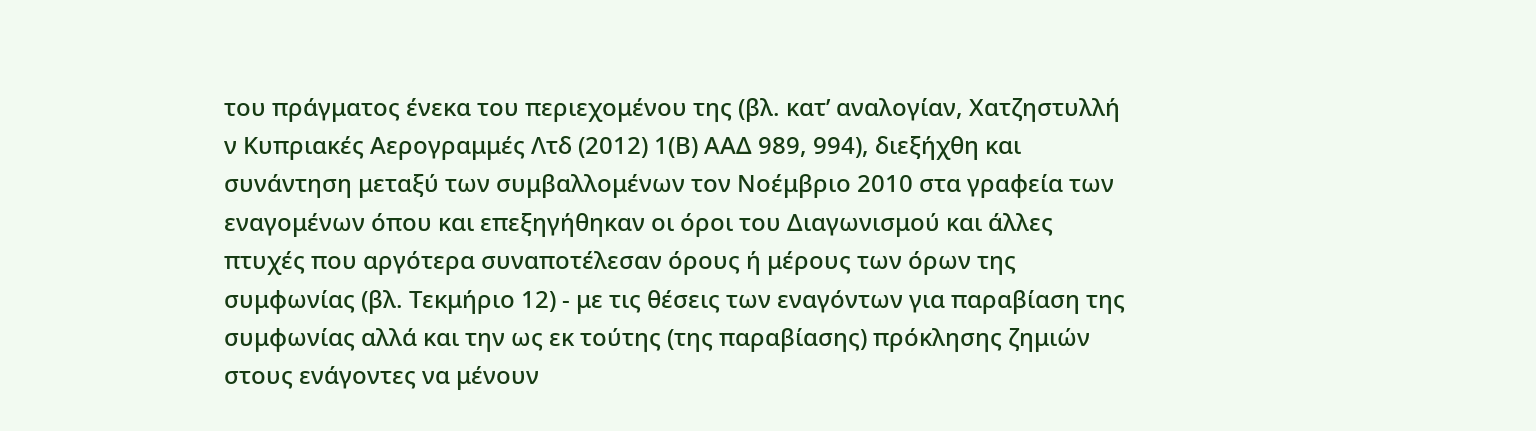του πράγματος ένεκα του περιεχομένου της (βλ. κατ’ αναλογίαν, Χατζηστυλλή ν Κυπριακές Αερογραμμές Λτδ (2012) 1(Β) ΑΑΔ 989, 994), διεξήχθη και συνάντηση μεταξύ των συμβαλλομένων τον Νοέμβριο 2010 στα γραφεία των εναγομένων όπου και επεξηγήθηκαν οι όροι του Διαγωνισμού και άλλες πτυχές που αργότερα συναποτέλεσαν όρους ή μέρους των όρων της συμφωνίας (βλ. Τεκμήριο 12) - με τις θέσεις των εναγόντων για παραβίαση της συμφωνίας αλλά και την ως εκ τούτης (της παραβίασης) πρόκλησης ζημιών στους ενάγοντες να μένουν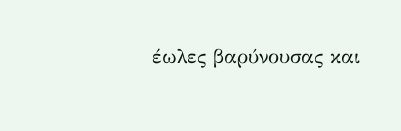έωλες βαρύνουσας και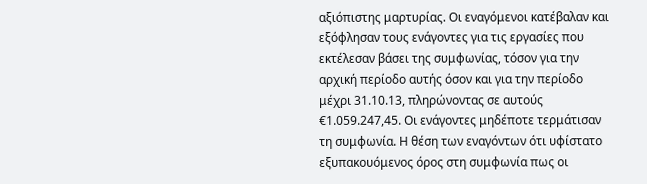αξιόπιστης μαρτυρίας. Οι εναγόμενοι κατέβαλαν και εξόφλησαν τους ενάγοντες για τις εργασίες που εκτέλεσαν βάσει της συμφωνίας, τόσον για την αρχική περίοδο αυτής όσον και για την περίοδο μέχρι 31.10.13, πληρώνοντας σε αυτούς €1.059.247,45. Οι ενάγοντες μηδέποτε τερμάτισαν τη συμφωνία. Η θέση των εναγόντων ότι υφίστατο εξυπακουόμενος όρος στη συμφωνία πως οι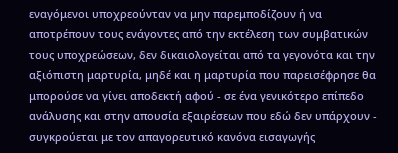εναγόμενοι υποχρεούνταν να μην παρεμποδίζουν ή να αποτρέπουν τους ενάγοντες από την εκτέλεση των συμβατικών τους υποχρεώσεων, δεν δικαιολογείται από τα γεγονότα και την αξιόπιστη μαρτυρία, μηδέ και η μαρτυρία που παρεισέφρησε θα μπορούσε να γίνει αποδεκτή αφού - σε ένα γενικότερο επίπεδο ανάλυσης και στην απουσία εξαιρέσεων που εδώ δεν υπάρχουν - συγκρούεται με τον απαγορευτικό κανόνα εισαγωγής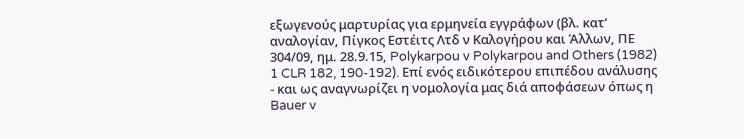εξωγενούς μαρτυρίας για ερμηνεία εγγράφων (βλ. κατ’ αναλογίαν, Πίγκος Εστέιτς Λτδ ν Καλογήρου και Άλλων, ΠΕ 304/09, ημ. 28.9.15, Polykarpou v Polykarpou and Others (1982) 1 CLR 182, 190-192). Επί ενός ειδικότερου επιπέδου ανάλυσης - και ως αναγνωρίζει η νομολογία μας διά αποφάσεων όπως η Bauer v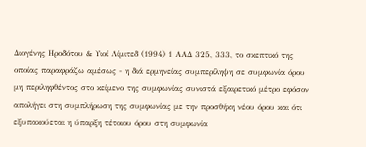Διογένης Ηροδότου & Υιοί Λίμιτεδ (1994) 1 ΑΑΔ 325, 333, το σκεπτικό της οποίας παραφράζω αμέσως - η διά ερμηνείας συμπερίληψη σε συμφωνία όρου μη περιληφθέντος στο κείμενο της συμφωνίας συνιστά εξαιρετικό μέτρο εφόσον απολήγει στη συμπλήρωση της συμφωνίας με την προσθήκη νέου όρου και ότι εξυπακούεται η ύπαρξη τέτοιου όρου στη συμφωνία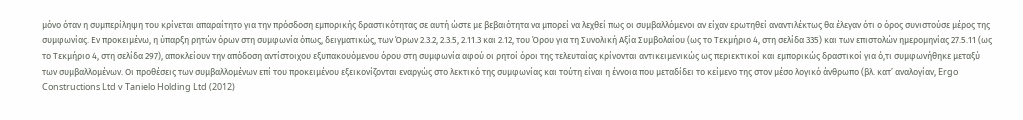μόνο όταν η συμπερίληψη του κρίνεται απαραίτητο για την πρόσδοση εμπορικής δραστικότητας σε αυτή ώστε με βεβαιότητα να μπορεί να λεχθεί πως οι συμβαλλόμενοι αν είχαν ερωτηθεί αναντιλέκτως θα έλεγαν ότι ο όρος συνιστούσε μέρος της συμφωνίας. Εν προκειμένω, η ύπαρξη ρητών όρων στη συμφωνία όπως, δειγματικώς, των Όρων 2.3.2, 2.3.5, 2.11.3 και 2.12, του Όρου για τη Συνολική Αξία Συμβολαίου (ως το Τεκμήριο 4, στη σελίδα 335) και των επιστολών ημερομηνίας 27.5.11 (ως το Τεκμήριο 4, στη σελίδα 297), αποκλείουν την απόδοση αντίστοιχου εξυπακουόμενου όρου στη συμφωνία αφού οι ρητοί όροι της τελευταίας κρίνονται αντικειμενικώς ως περιεκτικοί και εμπορικώς δραστικοί για ό,τι συμφωνήθηκε μεταξύ των συμβαλλομένων. Οι προθέσεις των συμβαλλομένων επί του προκειμένου εξεικονίζονται εναργώς στο λεκτικό της συμφωνίας και τούτη είναι η έννοια που μεταδίδει το κείμενο της στον μέσο λογικό άνθρωπο (βλ. κατ’ αναλογίαν, Ergo Constructions Ltd v Tanielo Holding Ltd (2012)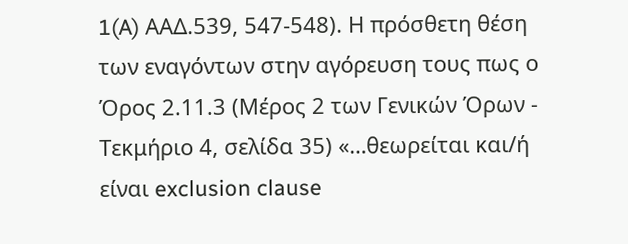1(A) AAΔ.539, 547-548). Η πρόσθετη θέση των εναγόντων στην αγόρευση τους πως ο Όρος 2.11.3 (Μέρος 2 των Γενικών Όρων - Τεκμήριο 4, σελίδα 35) «…θεωρείται και/ή είναι exclusion clause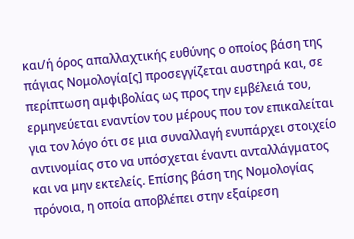και/ή όρος απαλλαχτικής ευθύνης ο οποίος βάση της πάγιας Νομολογία[ς] προσεγγίζεται αυστηρά και, σε περίπτωση αμφιβολίας ως προς την εμβέλειά του, ερμηνεύεται εναντίον του μέρους που τον επικαλείται για τον λόγο ότι σε μια συναλλαγή ενυπάρχει στοιχείο αντινομίας στο να υπόσχεται έναντι ανταλλάγματος και να μην εκτελείς. Επίσης βάση της Νομολογίας πρόνοια, η οποία αποβλέπει στην εξαίρεση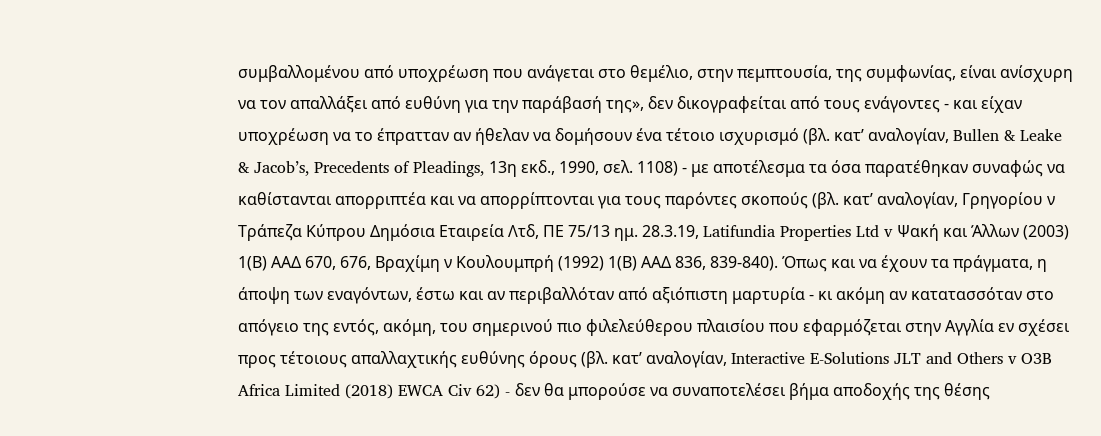συμβαλλομένου από υποχρέωση που ανάγεται στο θεμέλιο, στην πεμπτουσία, της συμφωνίας, είναι ανίσχυρη να τον απαλλάξει από ευθύνη για την παράβασή της», δεν δικογραφείται από τους ενάγοντες - και είχαν υποχρέωση να το έπρατταν αν ήθελαν να δομήσουν ένα τέτοιο ισχυρισμό (βλ. κατ’ αναλογίαν, Bullen & Leake & Jacob’s, Precedents of Pleadings, 13η εκδ., 1990, σελ. 1108) - με αποτέλεσμα τα όσα παρατέθηκαν συναφώς να καθίστανται απορριπτέα και να απορρίπτονται για τους παρόντες σκοπούς (βλ. κατ’ αναλογίαν, Γρηγορίου ν Τράπεζα Κύπρου Δημόσια Εταιρεία Λτδ, ΠΕ 75/13 ημ. 28.3.19, Latifundia Properties Ltd v Ψακή και Άλλων (2003) 1(Β) ΑΑΔ 670, 676, Βραχίμη ν Κουλουμπρή (1992) 1(Β) ΑΑΔ 836, 839-840). Όπως και να έχουν τα πράγματα, η άποψη των εναγόντων, έστω και αν περιβαλλόταν από αξιόπιστη μαρτυρία - κι ακόμη αν κατατασσόταν στο απόγειο της εντός, ακόμη, του σημερινού πιο φιλελεύθερου πλαισίου που εφαρμόζεται στην Αγγλία εν σχέσει προς τέτοιους απαλλαχτικής ευθύνης όρους (βλ. κατ’ αναλογίαν, Interactive E-Solutions JLT and Others v O3B Africa Limited (2018) EWCA Civ 62) - δεν θα μπορούσε να συναποτελέσει βήμα αποδοχής της θέσης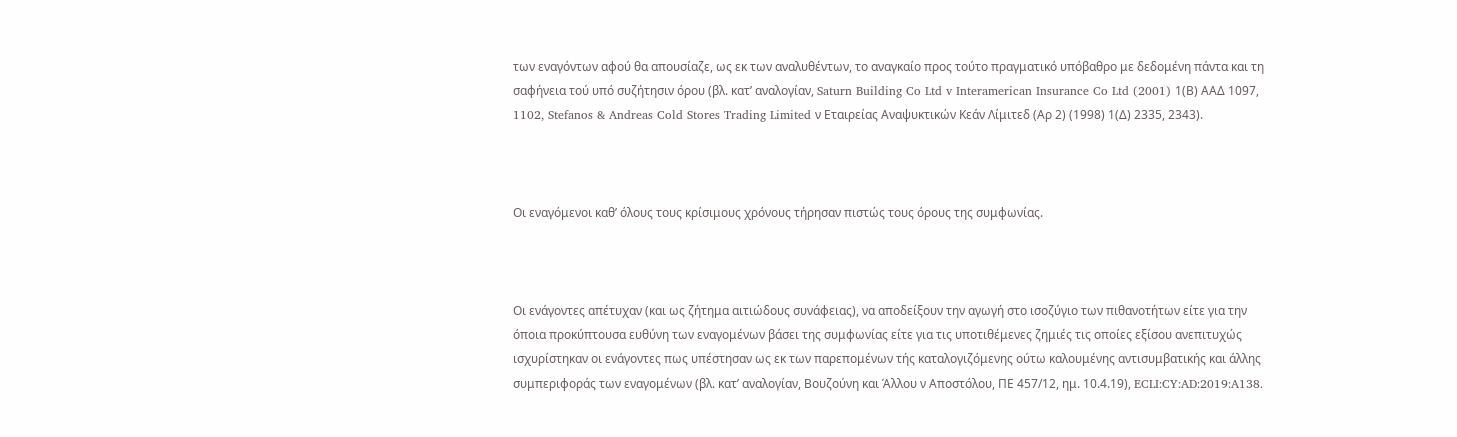των εναγόντων αφού θα απουσίαζε, ως εκ των αναλυθέντων, το αναγκαίο προς τούτο πραγματικό υπόβαθρο με δεδομένη πάντα και τη σαφήνεια τού υπό συζήτησιν όρου (βλ. κατ’ αναλογίαν, Saturn Building Co Ltd v Interamerican Insurance Co Ltd (2001) 1(Β) AAΔ 1097, 1102, Stefanos & Andreas Cold Stores Trading Limited ν Εταιρείας Αναψυκτικών Κεάν Λίμιτεδ (Αρ 2) (1998) 1(Δ) 2335, 2343).



Οι εναγόμενοι καθ’ όλους τους κρίσιμους χρόνους τήρησαν πιστώς τους όρους της συμφωνίας.



Οι ενάγοντες απέτυχαν (και ως ζήτημα αιτιώδους συνάφειας), να αποδείξουν την αγωγή στο ισοζύγιο των πιθανοτήτων είτε για την όποια προκύπτουσα ευθύνη των εναγομένων βάσει της συμφωνίας είτε για τις υποτιθέμενες ζημιές τις οποίες εξίσου ανεπιτυχώς ισχυρίστηκαν οι ενάγοντες πως υπέστησαν ως εκ των παρεπομένων τής καταλογιζόμενης ούτω καλουμένης αντισυμβατικής και άλλης συμπεριφοράς των εναγομένων (βλ. κατ’ αναλογίαν, Βουζούνη και Άλλου ν Αποστόλου, ΠΕ 457/12, ημ. 10.4.19), ECLI:CY:AD:2019:A138.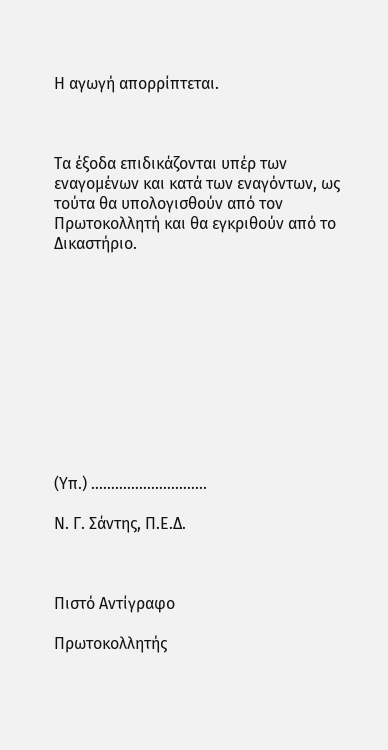Η αγωγή απορρίπτεται.



Τα έξοδα επιδικάζονται υπέρ των εναγομένων και κατά των εναγόντων, ως τούτα θα υπολογισθούν από τον Πρωτοκολλητή και θα εγκριθούν από το Δικαστήριο.











(Υπ.) ………………………..

Ν. Γ. Σάντης, Π.Ε.Δ.



Πιστό Αντίγραφο

Πρωτοκολλητής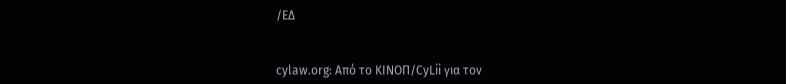/ΕΔ


cylaw.org: Από το ΚΙΝOΠ/CyLii για τον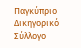Παγκύπριο Δικηγορικό Σύλλογο